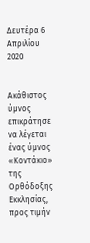Δευτέρα 6 Απριλίου 2020


Ακάθιστος ύμνος επικράτησε να λέγεται ένας ύμνος «Κοντάκιο» της Ορθόδοξης Εκκλησίας, προς τιμήν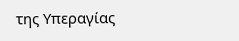της Υπεραγίας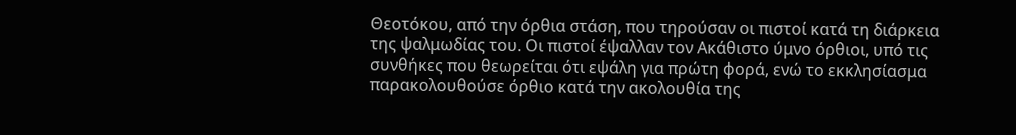Θεοτόκου, από την όρθια στάση, που τηρούσαν οι πιστοί κατά τη διάρκεια της ψαλμωδίας του. Οι πιστοί έψαλλαν τον Ακάθιστο ύμνο όρθιοι, υπό τις συνθήκες που θεωρείται ότι εψάλη για πρώτη φορά, ενώ το εκκλησίασμα παρακολουθούσε όρθιο κατά την ακολουθία της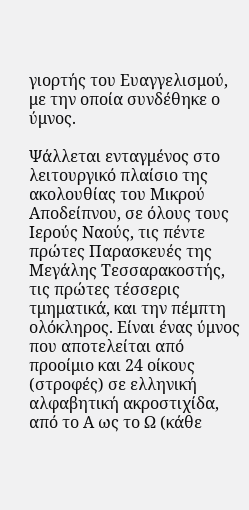γιορτής του Ευαγγελισμού, με την οποία συνδέθηκε ο ύμνος.

Ψάλλεται ενταγμένος στο λειτουργικό πλαίσιο της ακολουθίας του Μικρού Αποδείπνου, σε όλους τους Ιερούς Ναούς, τις πέντε πρώτες Παρασκευές της Μεγάλης Τεσσαρακοστής, τις πρώτες τέσσερις τμηματικά, και την πέμπτη ολόκληρος. Είναι ένας ύμνος που αποτελείται από προοίμιο και 24 οίκους (στροφές) σε ελληνική αλφαβητική ακροστιχίδα, από το Α ως το Ω (κάθε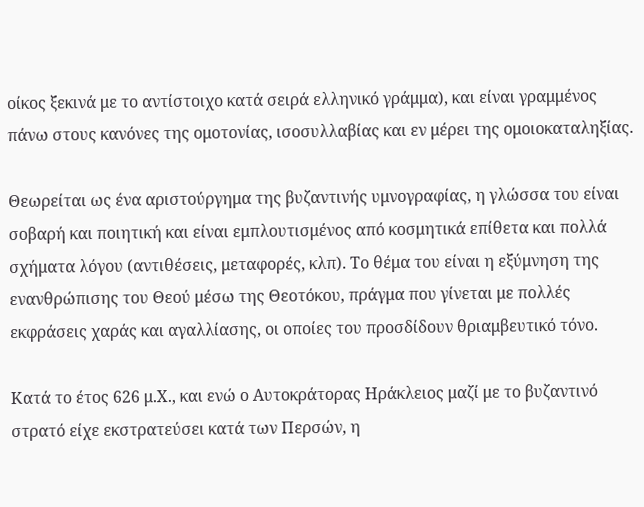οίκος ξεκινά με το αντίστοιχο κατά σειρά ελληνικό γράμμα), και είναι γραμμένος πάνω στους κανόνες της ομοτονίας, ισοσυλλαβίας και εν μέρει της ομοιοκαταληξίας.

Θεωρείται ως ένα αριστούργημα της βυζαντινής υμνογραφίας, η γλώσσα του είναι σοβαρή και ποιητική και είναι εμπλουτισμένος από κοσμητικά επίθετα και πολλά σχήματα λόγου (αντιθέσεις, μεταφορές, κλπ). Το θέμα του είναι η εξύμνηση της ενανθρώπισης του Θεού μέσω της Θεοτόκου, πράγμα που γίνεται με πολλές εκφράσεις χαράς και αγαλλίασης, οι οποίες του προσδίδουν θριαμβευτικό τόνο.

Κατά το έτος 626 μ.Χ., και ενώ ο Αυτοκράτορας Ηράκλειος μαζί με το βυζαντινό στρατό είχε εκστρατεύσει κατά των Περσών, η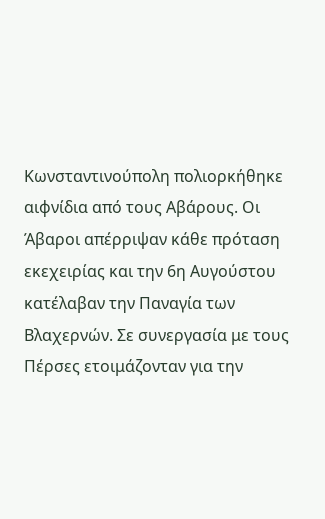Κωνσταντινούπολη πολιορκήθηκε αιφνίδια από τους Αβάρους. Οι Άβαροι απέρριψαν κάθε πρόταση εκεχειρίας και την 6η Αυγούστου κατέλαβαν την Παναγία των Βλαχερνών. Σε συνεργασία με τους Πέρσες ετοιμάζονταν για την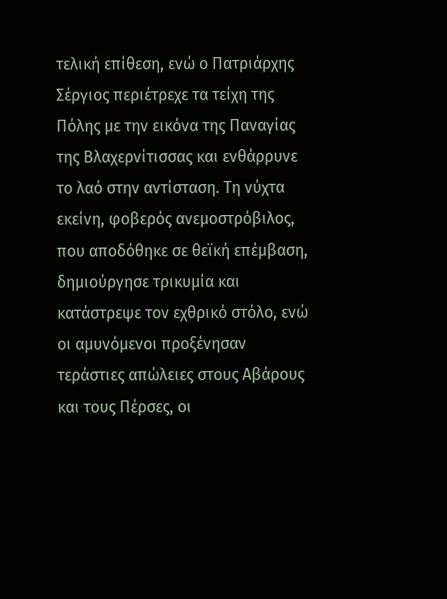τελική επίθεση, ενώ ο Πατριάρχης Σέργιος περιέτρεχε τα τείχη της Πόλης με την εικόνα της Παναγίας της Βλαχερνίτισσας και ενθάρρυνε το λαό στην αντίσταση. Τη νύχτα εκείνη, φοβερός ανεμοστρόβιλος, που αποδόθηκε σε θεϊκή επέμβαση, δημιούργησε τρικυμία και κατάστρεψε τον εχθρικό στόλο, ενώ οι αμυνόμενοι προξένησαν τεράστιες απώλειες στους Αβάρους και τους Πέρσες, οι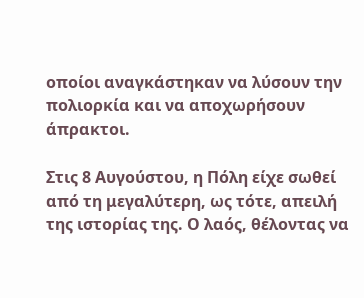οποίοι αναγκάστηκαν να λύσουν την πολιορκία και να αποχωρήσουν άπρακτοι.

Στις 8 Αυγούστου, η Πόλη είχε σωθεί από τη μεγαλύτερη, ως τότε, απειλή της ιστορίας της. Ο λαός, θέλοντας να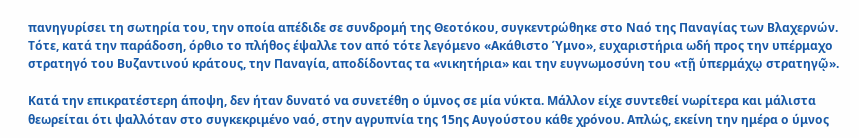πανηγυρίσει τη σωτηρία του, την οποία απέδιδε σε συνδρομή της Θεοτόκου, συγκεντρώθηκε στο Ναό της Παναγίας των Βλαχερνών. Τότε, κατά την παράδοση, όρθιο το πλήθος έψαλλε τον από τότε λεγόμενο «Ακάθιστο Ύμνο», ευχαριστήρια ωδή προς την υπέρμαχο στρατηγό του Βυζαντινού κράτους, την Παναγία, αποδίδοντας τα «νικητήρια» και την ευγνωμοσύνη του «τῇ ὑπερμάχῳ στρατηγῷ».

Κατά την επικρατέστερη άποψη, δεν ήταν δυνατό να συνετέθη ο ύμνος σε μία νύκτα. Μάλλον είχε συντεθεί νωρίτερα και μάλιστα θεωρείται ότι ψαλλόταν στο συγκεκριμένο ναό, στην αγρυπνία της 15ης Αυγούστου κάθε χρόνου. Απλώς, εκείνη την ημέρα ο ύμνος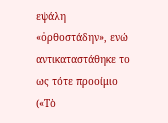εψάλη «ὀρθοστάδην», ενώ αντικαταστάθηκε το ως τότε προοίμιο («Τὸ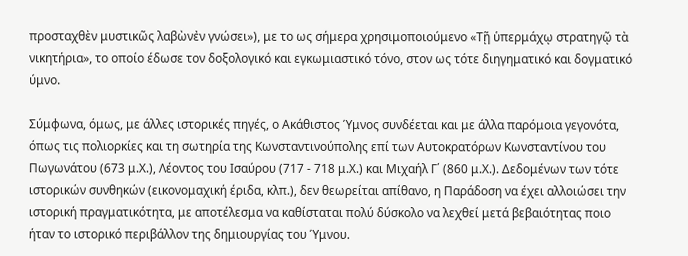προσταχθὲν μυστικῶς λαβὼνἐν γνώσει»), με το ως σήμερα χρησιμοποιούμενο «Τῇ ὑπερμάχῳ στρατηγῷ τὰ νικητήρια», το οποίο έδωσε τον δοξολογικό και εγκωμιαστικό τόνο, στον ως τότε διηγηματικό και δογματικό ύμνο.

Σύμφωνα, όμως, με άλλες ιστορικές πηγές, ο Ακάθιστος Ύμνος συνδέεται και με άλλα παρόμοια γεγονότα, όπως τις πολιορκίες και τη σωτηρία της Κωνσταντινούπολης επί των Αυτοκρατόρων Κωνσταντίνου του Πωγωνάτου (673 μ.Χ.), Λέοντος του Ισαύρου (717 - 718 μ.Χ.) και Μιχαήλ Γ΄ (860 μ.Χ.). Δεδομένων των τότε ιστορικών συνθηκών (εικονομαχική έριδα, κλπ.), δεν θεωρείται απίθανο, η Παράδοση να έχει αλλοιώσει την ιστορική πραγματικότητα, με αποτέλεσμα να καθίσταται πολύ δύσκολο να λεχθεί μετά βεβαιότητας ποιο ήταν το ιστορικό περιβάλλον της δημιουργίας του Ύμνου.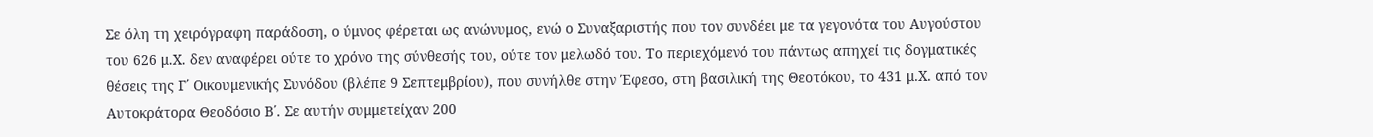Σε όλη τη χειρόγραφη παράδοση, ο ύμνος φέρεται ως ανώνυμος, ενώ ο Συναξαριστής που τον συνδέει με τα γεγονότα του Αυγούστου του 626 μ.Χ. δεν αναφέρει ούτε το χρόνο της σύνθεσής του, ούτε τον μελωδό του. Το περιεχόμενό του πάντως απηχεί τις δογματικές θέσεις της Γ΄ Οικουμενικής Συνόδου (βλέπε 9 Σεπτεμβρίου), που συνήλθε στην Έφεσο, στη βασιλική της Θεοτόκου, το 431 μ.Χ. από τον Αυτοκράτορα Θεοδόσιο Β΄. Σε αυτήν συμμετείχαν 200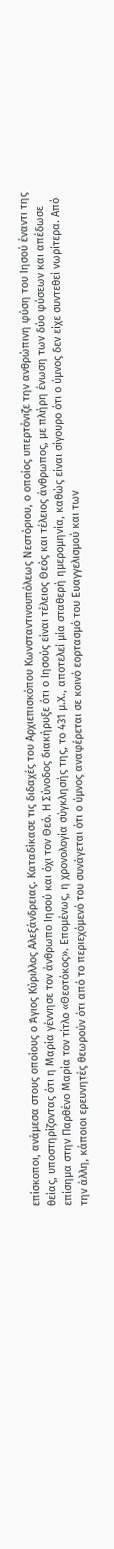επίσκοποι, ανάμεσα στους οποίους ο Άγιος Κύριλλος Αλεξάνδρειας. Καταδίκασε τις διδαχές του Αρχιεπισκόπου Κωνσταντινουπόλεως Νεστόριου, ο οποίος υπερτόνιζε την ανθρώπινη φύση του Ιησού έναντι της θείας, υποστηρίζοντας ότι η Μαρία γέννησε τον άνθρωπο Ιησού και όχι τον Θεό. Η Σύνοδος διακήρυξε ότι ο Ιησούς είναι τέλειος Θεός και τέλειος άνθρωπος, με πλήρη ένωση των δύο φύσεων και απέδωσε επίσημα στην Παρθένο Μαρία τον τίτλο «Θεοτόκος». Επομένως, η χρονολογία σύγκλησής της, το 431 μ.Χ., αποτελεί μία σταθερή ημερομηνία, καθώς είναι σίγουρο ότι ο ύμνος δεν είχε συντεθεί νωρίτερα. Από την άλλη, κάποιοι ερευνητές θεωρούν ότι από το περιεχόμενό του συνάγεται ότι ο ύμνος αναφέρεται σε κοινό εορτασμό του Ευαγγελισμού και των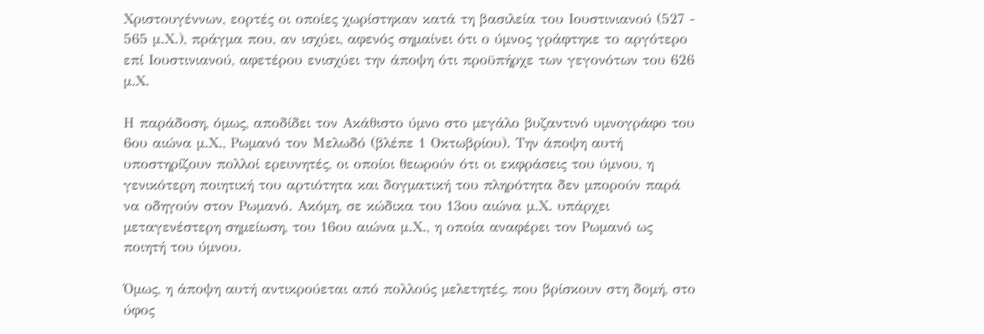Χριστουγέννων, εορτές οι οποίες χωρίστηκαν κατά τη βασιλεία του Ιουστινιανού (527 - 565 μ.Χ.), πράγμα που, αν ισχύει, αφενός σημαίνει ότι ο ύμνος γράφτηκε το αργότερο επί Ιουστινιανού, αφετέρου ενισχύει την άποψη ότι προϋπήρχε των γεγονότων του 626 μ.Χ.

Η παράδοση, όμως, αποδίδει τον Ακάθιστο ύμνο στο μεγάλο βυζαντινό υμνογράφο του 6ου αιώνα μ.Χ., Ρωμανό τον Μελωδό (βλέπε 1 Οκτωβρίου). Την άποψη αυτή υποστηρίζουν πολλοί ερευνητές, οι οποίοι θεωρούν ότι οι εκφράσεις του ύμνου, η γενικότερη ποιητική του αρτιότητα και δογματική του πληρότητα δεν μπορούν παρά να οδηγούν στον Ρωμανό. Ακόμη, σε κώδικα του 13ου αιώνα μ.Χ. υπάρχει μεταγενέστερη σημείωση, του 16ου αιώνα μ.Χ., η οποία αναφέρει τον Ρωμανό ως ποιητή του ύμνου.

Όμως, η άποψη αυτή αντικρούεται από πολλούς μελετητές, που βρίσκουν στη δομή, στο ύφος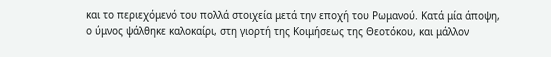και το περιεχόμενό του πολλά στοιχεία μετά την εποχή του Ρωμανού. Κατά μία άποψη, ο ύμνος ψάλθηκε καλοκαίρι, στη γιορτή της Κοιμήσεως της Θεοτόκου, και μάλλον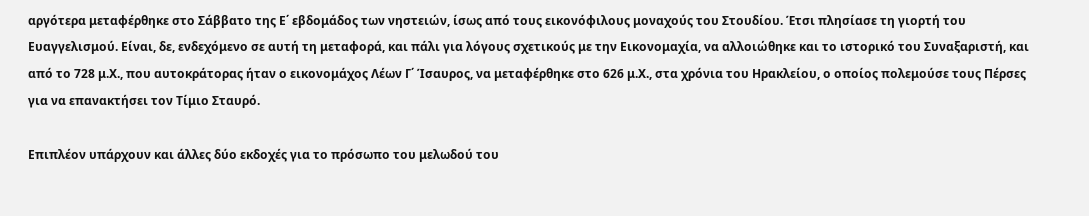αργότερα μεταφέρθηκε στο Σάββατο της Ε΄ εβδομάδος των νηστειών, ίσως από τους εικονόφιλους μοναχούς του Στουδίου. Έτσι πλησίασε τη γιορτή του Ευαγγελισμού. Είναι, δε, ενδεχόμενο σε αυτή τη μεταφορά, και πάλι για λόγους σχετικούς με την Εικονομαχία, να αλλοιώθηκε και το ιστορικό του Συναξαριστή, και από το 728 μ.Χ., που αυτοκράτορας ήταν ο εικονομάχος Λέων Γ΄ Ίσαυρος, να μεταφέρθηκε στο 626 μ.Χ., στα χρόνια του Ηρακλείου, ο οποίος πολεμούσε τους Πέρσες για να επανακτήσει τον Τίμιο Σταυρό.

Επιπλέον υπάρχουν και άλλες δύο εκδοχές για το πρόσωπο του μελωδού του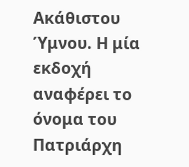Ακάθιστου Ύμνου. Η μία εκδοχή αναφέρει το όνομα του Πατριάρχη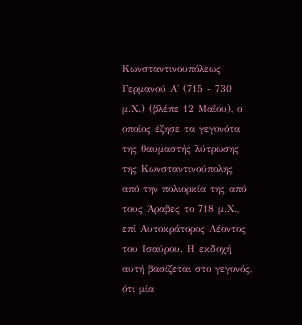Κωνσταντινουπόλεως Γερμανού Α΄ (715 - 730 μ.Χ.) (βλέπε 12 Μαΐου), ο οποίος έζησε τα γεγονότα της θαυμαστής λύτρωσης της Κωνσταντινούπολης από την πολιορκία της από τους Άραβες το 718 μ.Χ., επί Αυτοκράτορος Λέοντος του Ισαύρου. Η εκδοχή αυτή βασίζεται στο γεγονός, ότι μία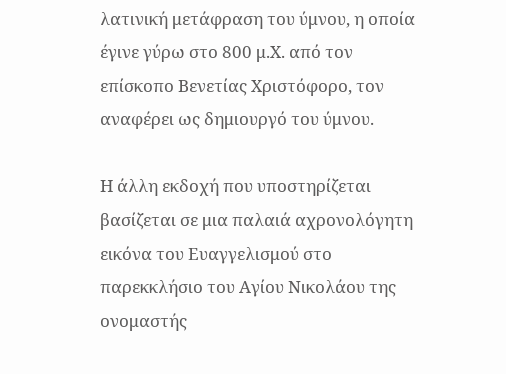λατινική μετάφραση του ύμνου, η οποία έγινε γύρω στο 800 μ.Χ. από τον επίσκοπο Βενετίας Χριστόφορο, τον αναφέρει ως δημιουργό του ύμνου.

Η άλλη εκδοχή που υποστηρίζεται βασίζεται σε μια παλαιά αχρονολόγητη εικόνα του Ευαγγελισμού στο παρεκκλήσιο του Αγίου Νικολάου της ονομαστής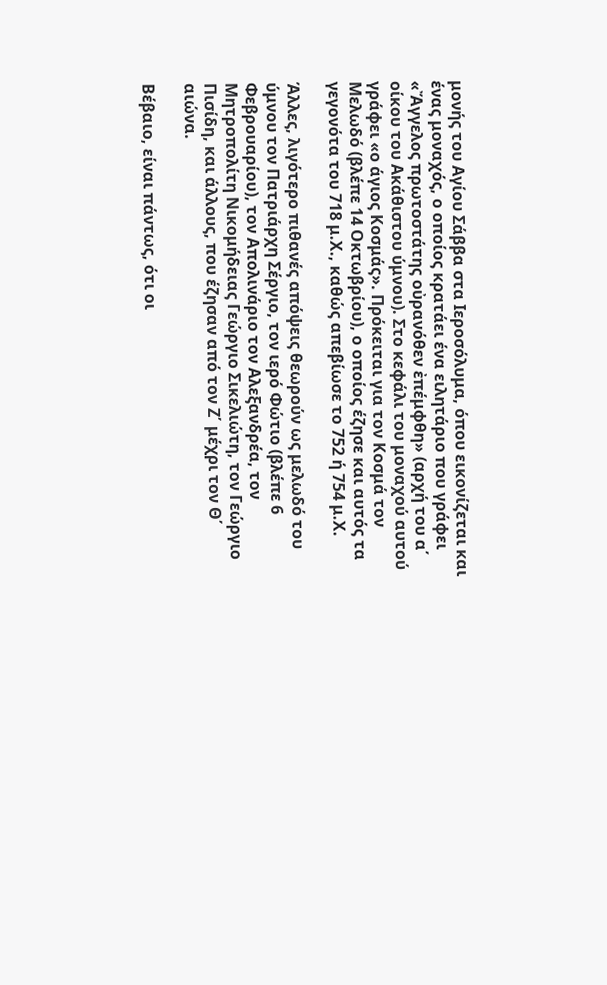μονής του Αγίου Σάββα στα Ιεροσόλυμα, όπου εικονίζεται και ένας μοναχός, ο οποίος κρατάει ένα ειλητάριο που γράφει «Ἄγγελος πρωτοστάτης οὐρανόθεν ἐπέμφθη» (αρχή του α΄ οίκου του Ακάθιστου ύμνου). Στο κεφάλι του μοναχού αυτού γράφει «ο άγιος Κοσμάς». Πρόκειται για τον Κοσμά τον Μελωδό (βλέπε 14 Οκτωβρίου), ο οποίος έζησε και αυτός τα γεγονότα του 718 μ.Χ., καθώς απεβίωσε το 752 ή 754 μ.Χ.

Άλλες, λιγότερο πιθανές απόψεις θεωρούν ως μελωδό του ύμνου τον Πατριάρχη Σέργιο, τον ιερό Φώτιο (βλέπε 6 Φεβρουαρίου), τον Απολινάριο τον Αλεξανδρέα, τον Μητροπολίτη Νικομήδειας Γεώργιο Σικελιώτη, τον Γεώργιο Πισίδη, και άλλους, που έζησαν από τον Ζ΄ μέχρι τον Θ΄ αιώνα.

Βέβαιο, είναι πάντως, ότι οι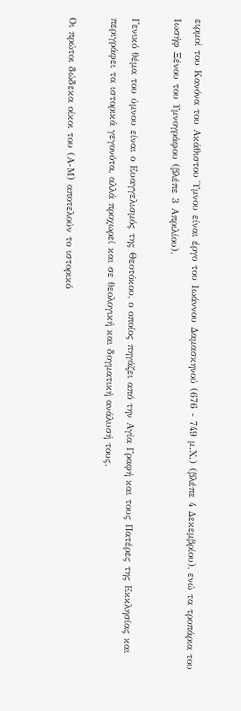ειρμοί του Κανόνα του Ακάθιστου Ύμνου είναι έργο του Ιωάννου Δαμασκηνού (676 - 749 μ.Χ.) (βλέπε 4 Δεκεμβρίου), ενώ τα τροπάρια του Ιωσήφ Ξένου του Υμνογράφου (βλέπε 3 Απριλίου).

Γενικό θέμα του ύμνου είναι ο Ευαγγελισμός της Θεοτόκου, ο οποίος πηγάζει από την Αγία Γραφή και τους Πατέρες της Εκκλησίας και περιγράφει τα ιστορικά γεγονότα, αλλά προχωρεί και σε θεολογική και δογματική ανάλυσή τους.

Οι πρώτοι δώδεκα οίκοι του (Α-Μ) αποτελούν το ιστορικό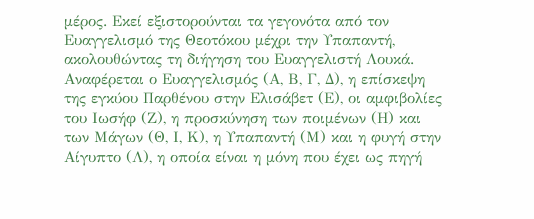μέρος. Εκεί εξιστορούνται τα γεγονότα από τον Ευαγγελισμό της Θεοτόκου μέχρι την Υπαπαντή, ακολουθώντας τη διήγηση του Ευαγγελιστή Λουκά. Αναφέρεται ο Ευαγγελισμός (Α, Β, Γ, Δ), η επίσκεψη της εγκύου Παρθένου στην Ελισάβετ (Ε), οι αμφιβολίες του Ιωσήφ (Ζ), η προσκύνηση των ποιμένων (Η) και των Μάγων (Θ, Ι, Κ), η Υπαπαντή (Μ) και η φυγή στην Αίγυπτο (Λ), η οποία είναι η μόνη που έχει ως πηγή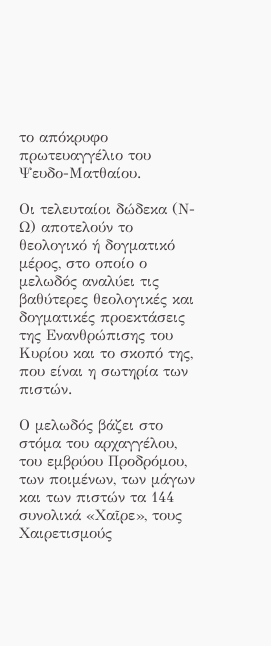το απόκρυφο πρωτευαγγέλιο του Ψευδο-Ματθαίου.

Οι τελευταίοι δώδεκα (Ν-Ω) αποτελούν το θεολογικό ή δογματικό μέρος, στο οποίο ο μελωδός αναλύει τις βαθύτερες θεολογικές και δογματικές προεκτάσεις της Ενανθρώπισης του Κυρίου και το σκοπό της, που είναι η σωτηρία των πιστών.

Ο μελωδός βάζει στο στόμα του αρχαγγέλου, του εμβρύου Προδρόμου, των ποιμένων, των μάγων και των πιστών τα 144 συνολικά «Χαῖρε», τους Χαιρετισμούς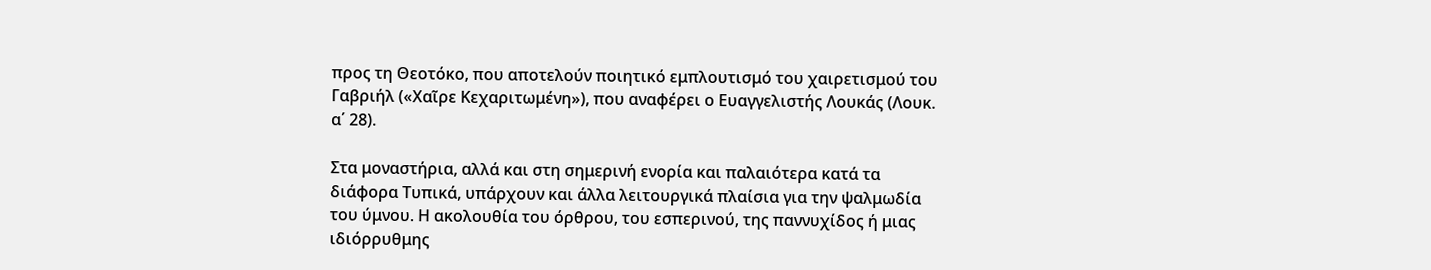προς τη Θεοτόκο, που αποτελούν ποιητικό εμπλουτισμό του χαιρετισμού του Γαβριήλ («Χαῖρε Κεχαριτωμένη»), που αναφέρει ο Ευαγγελιστής Λουκάς (Λουκ. α΄ 28).

Στα μοναστήρια, αλλά και στη σημερινή ενορία και παλαιότερα κατά τα διάφορα Τυπικά, υπάρχουν και άλλα λειτουργικά πλαίσια για την ψαλμωδία του ύμνου. Η ακολουθία του όρθρου, του εσπερινού, της παννυχίδος ή μιας ιδιόρρυθμης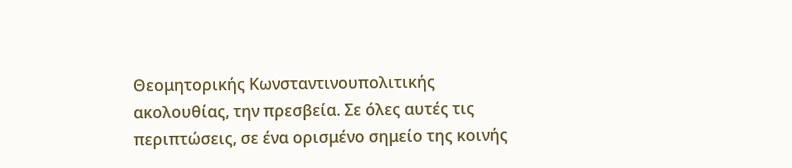Θεομητορικής Κωνσταντινουπολιτικής ακολουθίας, την πρεσβεία. Σε όλες αυτές τις περιπτώσεις, σε ένα ορισμένο σημείο της κοινής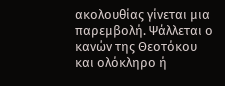ακολουθίας γίνεται μια παρεμβολή. Ψάλλεται ο κανών της Θεοτόκου και ολόκληρο ή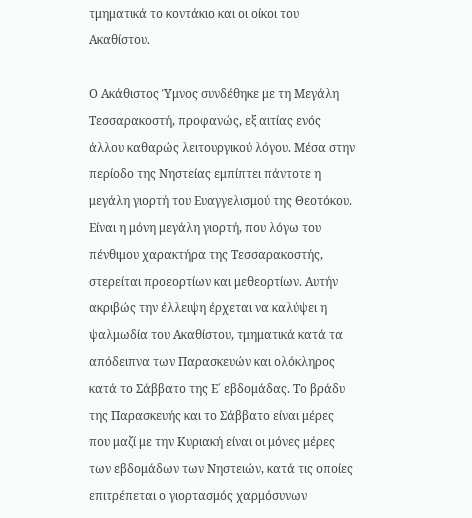τμηματικά το κοντάκιο και οι οίκοι του Ακαθίστου.

Ο Ακάθιστος Ύμνος συνδέθηκε με τη Μεγάλη Τεσσαρακοστή, προφανώς, εξ αιτίας ενός άλλου καθαρώς λειτουργικού λόγου. Μέσα στην περίοδο της Νηστείας εμπίπτει πάντοτε η μεγάλη γιορτή του Ευαγγελισμού της Θεοτόκου. Είναι η μόνη μεγάλη γιορτή, που λόγω του πένθιμου χαρακτήρα της Τεσσαρακοστής, στερείται προεορτίων και μεθεορτίων. Αυτήν ακριβώς την έλλειψη έρχεται να καλύψει η ψαλμωδία του Ακαθίστου, τμηματικά κατά τα απόδειπνα των Παρασκευών και ολόκληρος κατά το Σάββατο της Ε΄ εβδομάδας. Το βράδυ της Παρασκευής και το Σάββατο είναι μέρες που μαζί με την Κυριακή είναι οι μόνες μέρες των εβδομάδων των Νηστειών, κατά τις οποίες επιτρέπεται ο γιορτασμός χαρμόσυνων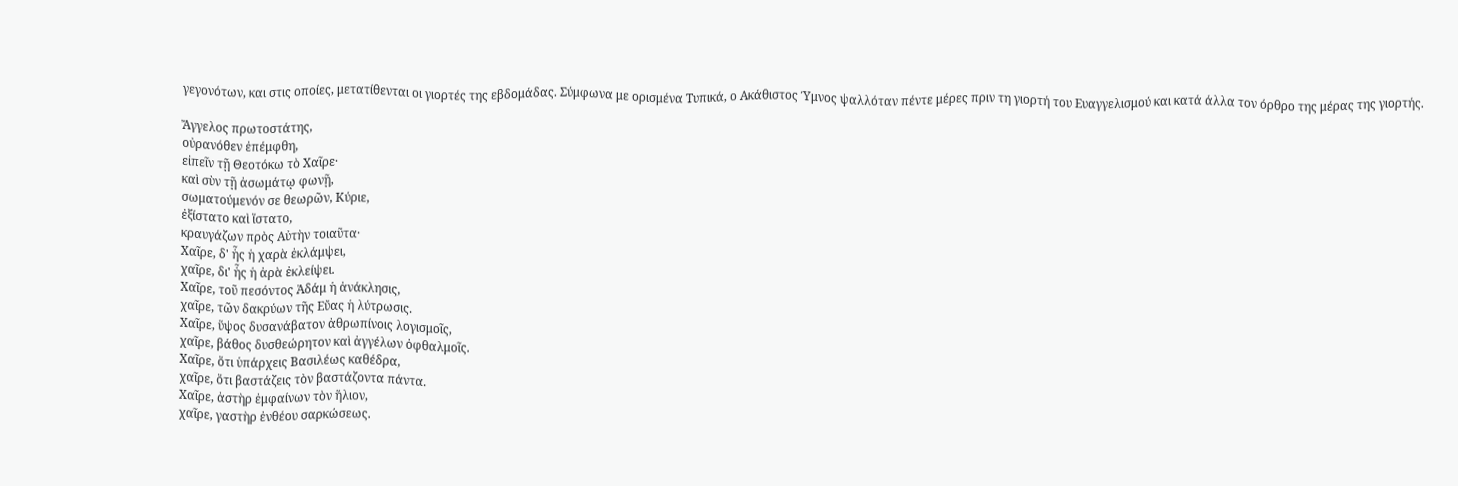γεγονότων, και στις οποίες, μετατίθενται οι γιορτές της εβδομάδας. Σύμφωνα με ορισμένα Τυπικά, ο Ακάθιστος Ύμνος ψαλλόταν πέντε μέρες πριν τη γιορτή του Ευαγγελισμού και κατά άλλα τον όρθρο της μέρας της γιορτής.

Ἄγγελος πρωτοστάτης,
οὐρανόθεν ἐπέμφθη,
εἰπεῖν τῇ Θεοτόκω τὸ Χαῖρε·
καὶ σὺν τῇ ἀσωμάτῳ φωνῇ,
σωματούμενόν σε θεωρῶν, Κύριε,
ἐξίστατο καὶ ἵστατο,
κραυγάζων πρὸς Αὐτὴν τοιαῦτα·
Χαῖρε, δ' ἧς ἡ χαρὰ ἐκλάμψει,
χαῖρε, δι' ἧς ἡ ἀρὰ ἐκλείψει.
Χαῖρε, τοῦ πεσόντος Ἀδάμ ἡ ἀνάκλησις,
χαῖρε, τῶν δακρύων τῆς Εὔας ἡ λύτρωσις.
Χαῖρε, ὕψος δυσανάβατον ἀθρωπίνοις λογισμοῖς,
χαῖρε, βάθος δυσθεώρητον καὶ ἀγγέλων ὀφθαλμοῖς.
Χαῖρε, ὅτι ὑπάρχεις Βασιλέως καθέδρα,
χαῖρε, ὅτι βαστάζεις τὸν βαστάζοντα πάντα.
Χαῖρε, ἀστὴρ ἐμφαίνων τὸν ἥλιον,
χαῖρε, γαστὴρ ἐνθέου σαρκώσεως.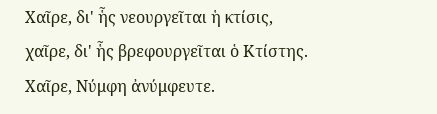Χαῖρε, δι' ἧς νεουργεῖται ἡ κτίσις,
χαῖρε, δι' ἧς βρεφουργεῖται ὁ Κτίστης.
Χαῖρε, Νύμφη ἀνύμφευτε.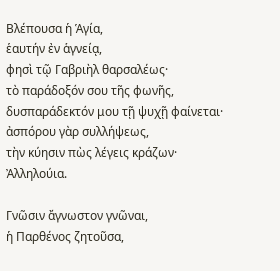Βλέπουσα ἡ Ἁγία,
ἑαυτήν ἐν ἁγνείᾳ,
φησὶ τῷ Γαβριὴλ θαρσαλέως·
τὸ παράδοξόν σου τῆς φωνῆς,
δυσπαράδεκτόν μου τῇ ψυχῇ φαίνεται·
ἀσπόρου γὰρ συλλήψεως,
τὴν κύησιν πὼς λέγεις κράζων·
Ἀλληλούια.

Γνῶσιν ἄγνωστον γνῶναι,
ἡ Παρθένος ζητοῦσα,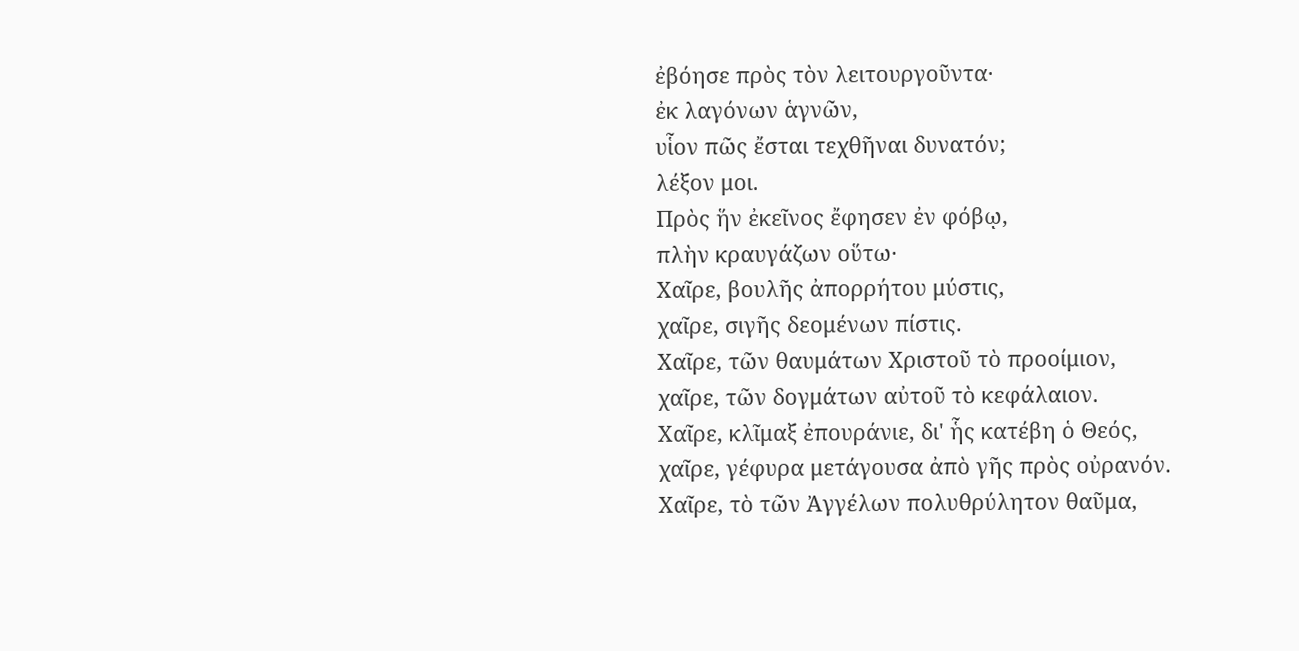ἐβόησε πρὸς τὸν λειτουργοῦντα·
ἐκ λαγόνων ἁγνῶν,
υἷον πῶς ἔσται τεχθῆναι δυνατόν;
λέξον μοι.
Πρὸς ἥν ἐκεῖνος ἔφησεν ἐν φόβῳ,
πλὴν κραυγάζων οὕτω·
Χαῖρε, βουλῆς ἀπορρήτου μύστις,
χαῖρε, σιγῆς δεομένων πίστις.
Χαῖρε, τῶν θαυμάτων Χριστοῦ τὸ προοίμιον,
χαῖρε, τῶν δογμάτων αὐτοῦ τὸ κεφάλαιον.
Χαῖρε, κλῖμαξ ἐπουράνιε, δι' ἧς κατέβη ὁ Θεός,
χαῖρε, γέφυρα μετάγουσα ἀπὸ γῆς πρὸς οὐρανόν.
Χαῖρε, τὸ τῶν Ἀγγέλων πολυθρύλητον θαῦμα,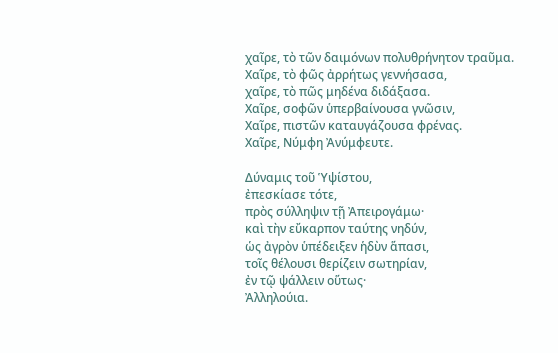χαῖρε, τὸ τῶν δαιμόνων πολυθρήνητον τραῦμα.
Χαῖρε, τὸ φῶς ἀρρήτως γεννήσασα,
χαῖρε, τὸ πῶς μηδένα διδάξασα.
Χαῖρε, σοφῶν ὑπερβαίνουσα γνῶσιν,
Χαῖρε, πιστῶν καταυγάζουσα φρένας.
Χαῖρε, Νύμφη Ἀνύμφευτε.

Δύναμις τοῦ Ὑψίστου,
ἐπεσκίασε τότε,
πρὸς σύλληψιν τῇ Ἀπειρογάμω·
καὶ τὴν εὔκαρπον ταύτης νηδύν,
ὡς ἀγρὸν ὑπέδειξεν ἡδὺν ἅπασι,
τοῖς θέλουσι θερίζειν σωτηρίαν,
ἐν τῷ ψάλλειν οὕτως·
Ἀλληλούια.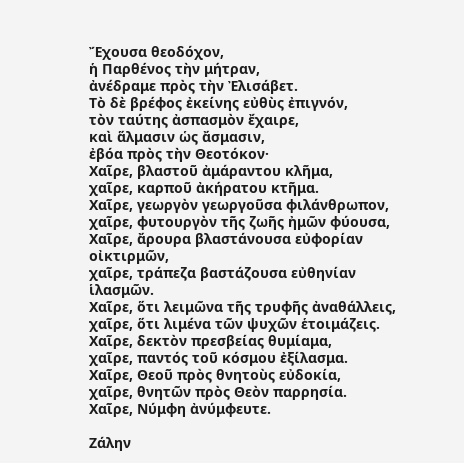Ἔχουσα θεοδόχον,
ἡ Παρθένος τὴν μήτραν,
ἀνέδραμε πρὸς τὴν Ἐλισάβετ.
Τὸ δὲ βρέφος ἐκείνης εὐθὺς ἐπιγνόν,
τὸν ταύτης ἀσπασμὸν ἔχαιρε,
καὶ ἅλμασιν ὡς ἄσμασιν,
ἐβόα πρὸς τὴν Θεοτόκον·
Χαῖρε, βλαστοῦ ἀμάραντου κλῆμα,
χαῖρε, καρποῦ ἀκήρατου κτῆμα.
Χαῖρε, γεωργὸν γεωργοῦσα φιλάνθρωπον,
χαῖρε, φυτουργὸν τῆς ζωῆς ἠμῶν φύουσα,
Χαῖρε, ἄρουρα βλαστάνουσα εὐφορίαν οἰκτιρμῶν,
χαῖρε, τράπεζα βαστάζουσα εὐθηνίαν ἱλασμῶν.
Χαῖρε, ὅτι λειμῶνα τῆς τρυφῆς ἀναθάλλεις,
χαῖρε, ὅτι λιμένα τῶν ψυχῶν ἑτοιμάζεις.
Χαῖρε, δεκτὸν πρεσβείας θυμίαμα,
χαῖρε, παντός τοῦ κόσμου ἐξίλασμα.
Χαῖρε, Θεοῦ πρὸς θνητοὺς εὐδοκία,
χαῖρε, θνητῶν πρὸς Θεὸν παρρησία.
Χαῖρε, Νύμφη ἀνύμφευτε.

Ζάλην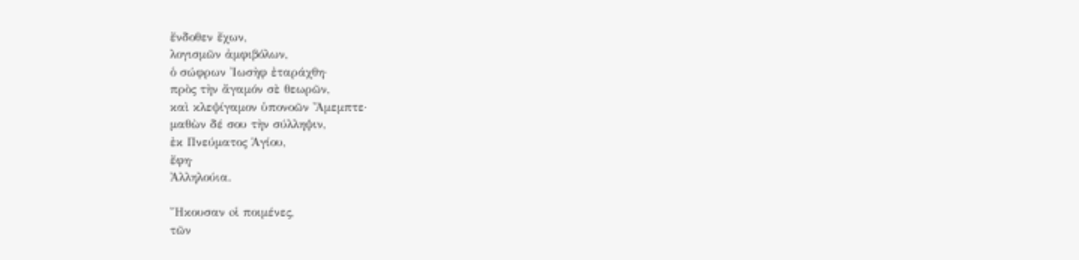ἔνδοθεν ἔχων,
λογισμῶν ἀμφιβόλων,
ὁ σώφρων Ἰωσὴφ ἐταράχθη·
πρὸς τὴν ἄγαμόν σὲ θεωρῶν,
καὶ κλεψίγαμον ὑπονοῶν Ἄμεμπτε·
μαθὼν δέ σου τὴν σύλληψιν,
ἐκ Πνεύματος Ἁγίου,
ἔφη·
Ἀλληλούια.

Ἤκουσαν oἱ ποιμένες,
τῶν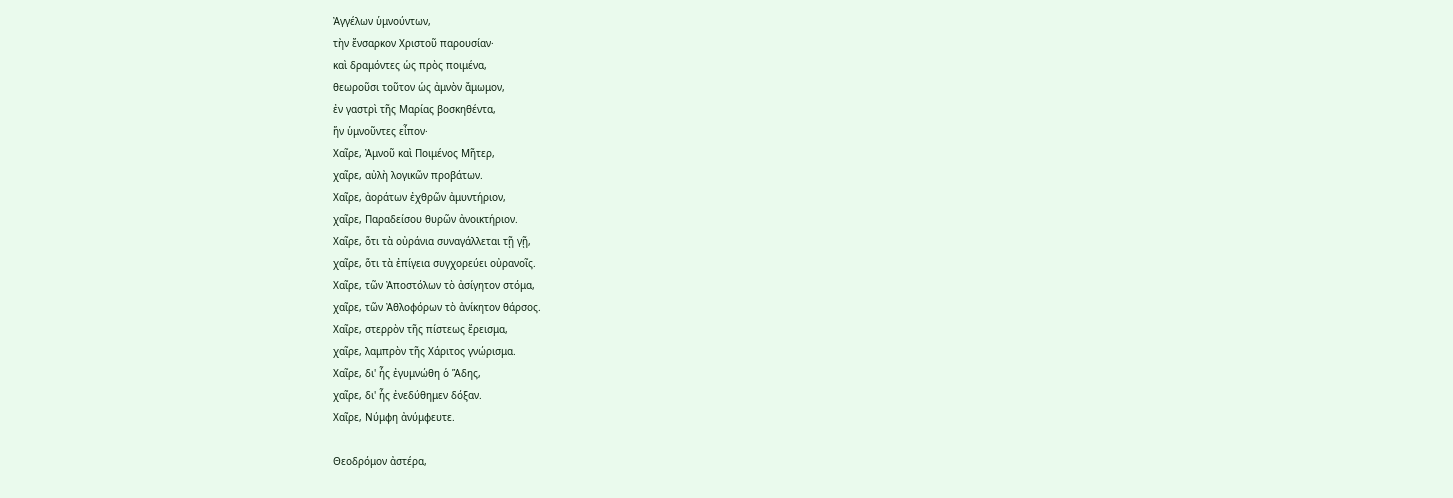Ἀγγέλων ὑμνούντων,
τὴν ἔνσαρκον Χριστοῦ παρουσίαν·
καὶ δραμόντες ὡς πρὸς ποιμένα,
θεωροῦσι τοῦτον ὡς ἀμνὸν ἄμωμον,
ἐν γαστρὶ τῆς Μαρίας βοσκηθέντα,
ἥν ὑμνοῦντες εἶπον·
Χαῖρε, Ἀμνοῦ καὶ Ποιμένος Μῆτερ,
χαῖρε, αὐλὴ λογικῶν προβάτων.
Χαῖρε, ἀοράτων ἐχθρῶν ἀμυντήριον,
χαῖρε, Παραδείσου θυρῶν ἀνοικτήριον.
Χαῖρε, ὅτι τὰ οὐράνια συναγάλλεται τῇ γῇ,
χαῖρε, ὅτι τὰ ἐπίγεια συγχορεύει οὐρανοῖς.
Χαῖρε, τῶν Ἀποστόλων τὸ ἀσίγητον στόμα,
χαῖρε, τῶν Ἀθλοφόρων τὸ ἀνίκητον θάρσος.
Χαῖρε, στερρὸν τῆς πίστεως ἔρεισμα,
χαῖρε, λαμπρὸν τῆς Χάριτος γνώρισμα.
Χαῖρε, δι' ἧς ἐγυμνώθη ὁ Ἅδης,
χαῖρε, δι' ἧς ἐνεδύθημεν δόξαν.
Χαῖρε, Νύμφη ἀνύμφευτε.

Θεοδρόμον ἀστέρα,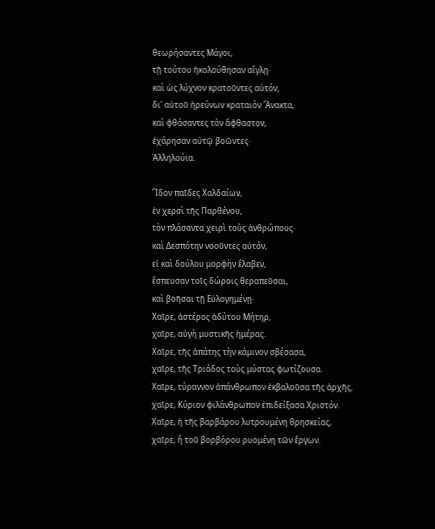θεωρήσαντες Μάγοι,
τῇ τούτου ἠκολούθησαν αἴγλῃ·
καὶ ὡς λύχνον κρατοῦντες αὐτόν,
δι' αὐτοῦ ἠρεύνων κραταιὸν Ἄνακτα,
καὶ φθάσαντες τὸν ἄφθαστον,
ἐχάρησαν αὐτῷ βοῶντες·
Ἀλληλούια.

Ἴδον παῖδες Χαλδαίων,
ἐν χερσὶ τῆς Παρθένου,
τὸν πλάσαντα χειρὶ τοὺς ἀνθρώπους·
καὶ Δεσπότην νοοῦντες αὐτόν,
εἰ καὶ δούλου μορφὴν ἔλαβεν,
ἔσπευσαν τοῖς δώροις θεραπεῦσαι,
καὶ βοῆσαι τῇ Εὐλογημένῃ·
Χαῖρε, ἀστέρος ἀδύτου Μήτηρ,
χαῖρε, αὐγὴ μυστικῆς ἡμέρας.
Χαῖρε, τῆς ἀπάτης τὴν κάμινον σβέσασα,
χαῖρε, τῆς Τριάδος τοὺς μύστας φωτίζουσα.
Χαῖρε, τύραννον ἀπάνθρωπον ἐκβαλοῦσα τῆς ἀρχῆς,
χαῖρε, Κύριον φιλάνθρωπον ἐπιδείξασα Χριστόν.
Χαῖρε, ἡ τῆς βαρβάρου λυτρουμένη θρησκείας,
χαῖρε, ἢ τοῦ βορβόρου ρυομένη τῶν ἔργων.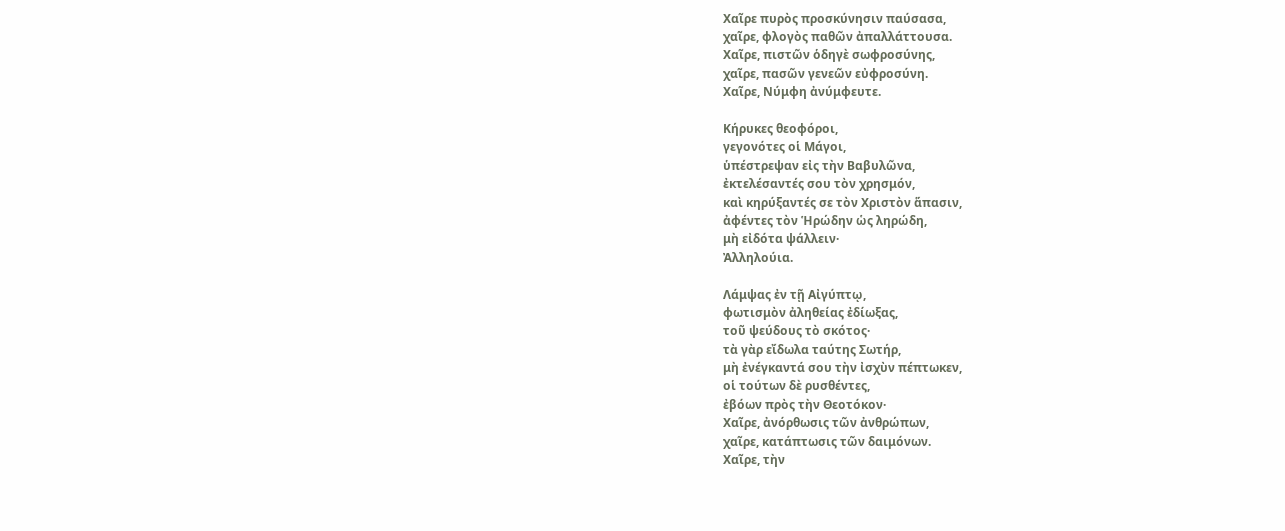Χαῖρε πυρὸς προσκύνησιν παύσασα,
χαῖρε, φλογὸς παθῶν ἀπαλλάττουσα.
Χαῖρε, πιστῶν ὁδηγὲ σωφροσύνης,
χαῖρε, πασῶν γενεῶν εὐφροσύνη.
Χαῖρε, Νύμφη ἀνύμφευτε.

Κήρυκες θεοφόροι,
γεγονότες οἱ Μάγοι,
ὑπέστρεψαν εἰς τὴν Βαβυλῶνα,
ἐκτελέσαντές σου τὸν χρησμόν,
καὶ κηρύξαντές σε τὸν Χριστὸν ἅπασιν,
ἀφέντες τὸν Ἡρώδην ὡς ληρώδη,
μὴ εἰδότα ψάλλειν·
Ἀλληλούια.

Λάμψας ἐν τῇ Αἰγύπτῳ,
φωτισμὸν ἀληθείας ἐδίωξας,
τοῦ ψεύδους τὸ σκότος·
τὰ γὰρ εἴδωλα ταύτης Σωτήρ,
μὴ ἐνέγκαντά σου τὴν ἰσχὺν πέπτωκεν,
οἱ τούτων δὲ ρυσθέντες,
ἐβόων πρὸς τὴν Θεοτόκον·
Χαῖρε, ἀνόρθωσις τῶν ἀνθρώπων,
χαῖρε, κατάπτωσις τῶν δαιμόνων.
Χαῖρε, τὴν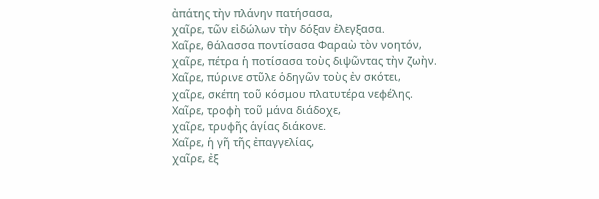ἀπάτης τὴν πλάνην πατήσασα,
χαῖρε, τῶν εἰδώλων τὴν δόξαν ἐλεγξασα.
Χαῖρε, θάλασσα ποντίσασα Φαραὼ τὸν νοητόν,
χαῖρε, πέτρα ἡ ποτίσασα τοὺς διψῶντας τὴν ζωὴν.
Χαῖρε, πύρινε στῦλε ὁδηγῶν τοὺς ἐν σκότει,
χαῖρε, σκέπη τοῦ κόσμου πλατυτέρα νεφέλης.
Χαῖρε, τροφὴ τοῦ μάνα διάδοχε,
χαῖρε, τρυφῆς ἁγίας διάκονε.
Χαῖρε, ἡ γῆ τῆς ἐπαγγελίας,
χαῖρε, ἐξ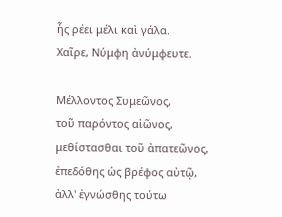ἧς ρέει μέλι καὶ γάλα.
Χαῖρε, Νύμφη ἀνύμφευτε.

Μέλλοντος Συμεῶνος,
τοῦ παρόντος αἰῶνος,
μεθίστασθαι τοῦ ἀπατεῶνος,
ἐπεδόθης ὡς βρέφος αὐτῷ,
ἀλλ' ἐγνώσθης τούτω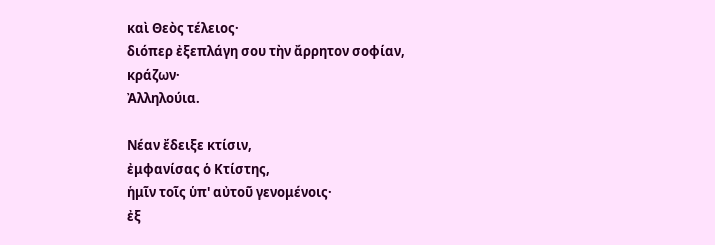καὶ Θεὸς τέλειος·
διόπερ ἐξεπλάγη σου τὴν ἄρρητον σοφίαν,
κράζων·
Ἀλληλούια.

Νέαν ἔδειξε κτίσιν,
ἐμφανίσας ὁ Κτίστης,
ἡμῖν τοῖς ὑπ' αὐτοῦ γενομένοις·
ἐξ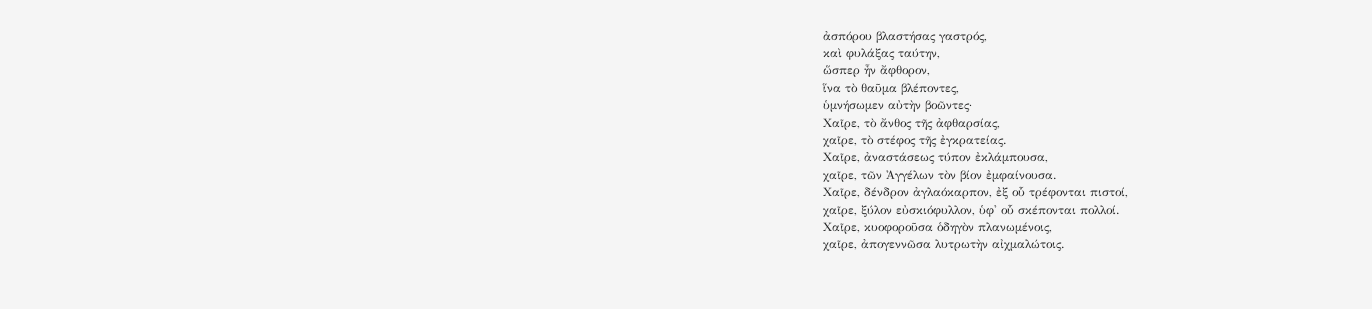ἀσπόρου βλαστήσας γαστρός,
καὶ φυλάξας ταύτην,
ὥσπερ ἦν ἄφθορον,
ἵνα τὸ θαῦμα βλέποντες,
ὑμνήσωμεν αὐτὴν βοῶντες·
Χαῖρε, τὸ ἄνθος τῆς ἀφθαρσίας,
χαῖρε, τὸ στέφος τῆς ἐγκρατείας.
Χαῖρε, ἀναστάσεως τύπον ἐκλάμπουσα,
χαῖρε, τῶν Ἀγγέλων τὸν βίον ἐμφαίνουσα.
Χαῖρε, δένδρον ἀγλαόκαρπον, ἐξ οὗ τρέφονται πιστοί,
χαῖρε, ξύλον εὐσκιόφυλλον, ὑφ' οὗ σκέπονται πολλοί.
Χαῖρε, κυοφοροῦσα ὁδηγὸν πλανωμένοις,
χαῖρε, ἀπογεννῶσα λυτρωτὴν αἰχμαλώτοις.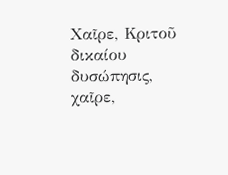Χαῖρε, Κριτοῦ δικαίου δυσώπησις,
χαῖρε,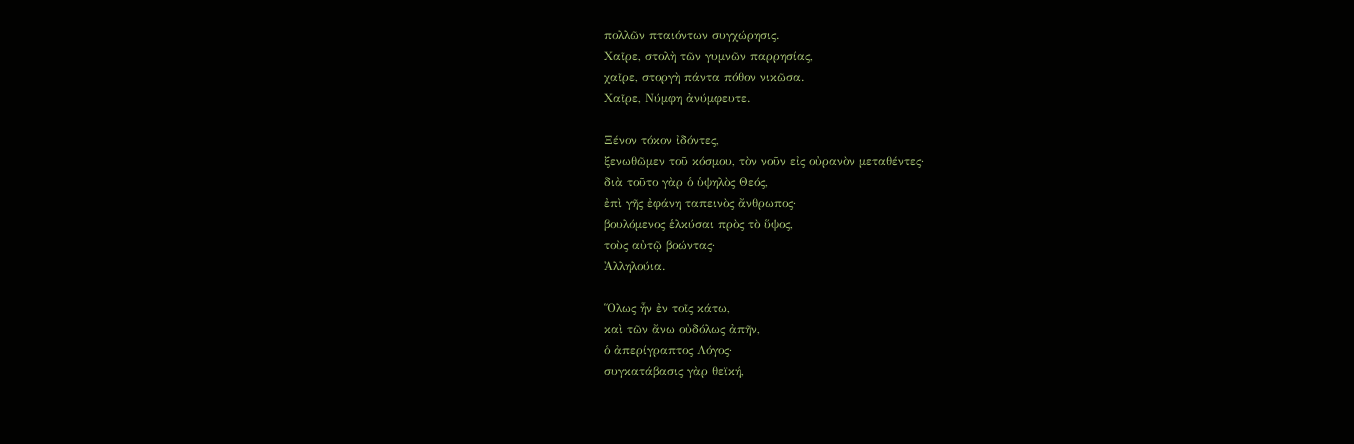πολλῶν πταιόντων συγχώρησις.
Χαῖρε, στολὴ τῶν γυμνῶν παρρησίας,
χαῖρε, στοργὴ πάντα πόθον νικῶσα.
Χαῖρε, Νύμφη ἀνύμφευτε.

Ξένον τόκον ἰδόντες,
ξενωθῶμεν τοῦ κόσμου, τὸν νοῦν εἰς οὐρανὸν μεταθέντες·
διὰ τοῦτο γὰρ ὁ ὑψηλὸς Θεός,
ἐπὶ γῆς ἐφάνη ταπεινὸς ἄνθρωπος·
βουλόμενος ἑλκύσαι πρὸς τὸ ὕψος,
τοὺς αὐτῷ βοώντας·
Ἀλληλούια.

Ὅλως ἦν ἐν τοῖς κάτω,
καὶ τῶν ἄνω οὐδόλως ἀπῆν,
ὁ ἀπερίγραπτος Λόγος·
συγκατάβασις γὰρ θεϊκή,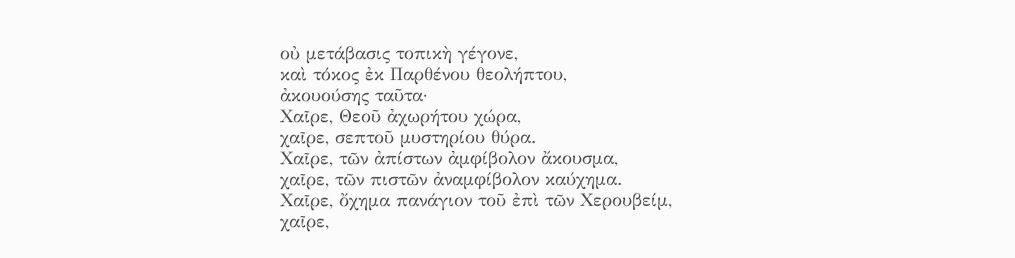οὐ μετάβασις τοπικὴ γέγονε,
καὶ τόκος ἐκ Παρθένου θεολήπτου,
ἀκουούσης ταῦτα·
Χαῖρε, Θεοῦ ἀχωρήτου χώρα,
χαῖρε, σεπτοῦ μυστηρίου θύρα.
Χαῖρε, τῶν ἀπίστων ἀμφίβολον ἄκουσμα,
χαῖρε, τῶν πιστῶν ἀναμφίβολον καύχημα.
Χαῖρε, ὄχημα πανάγιον τοῦ ἐπὶ τῶν Χερουβείμ,
χαῖρε,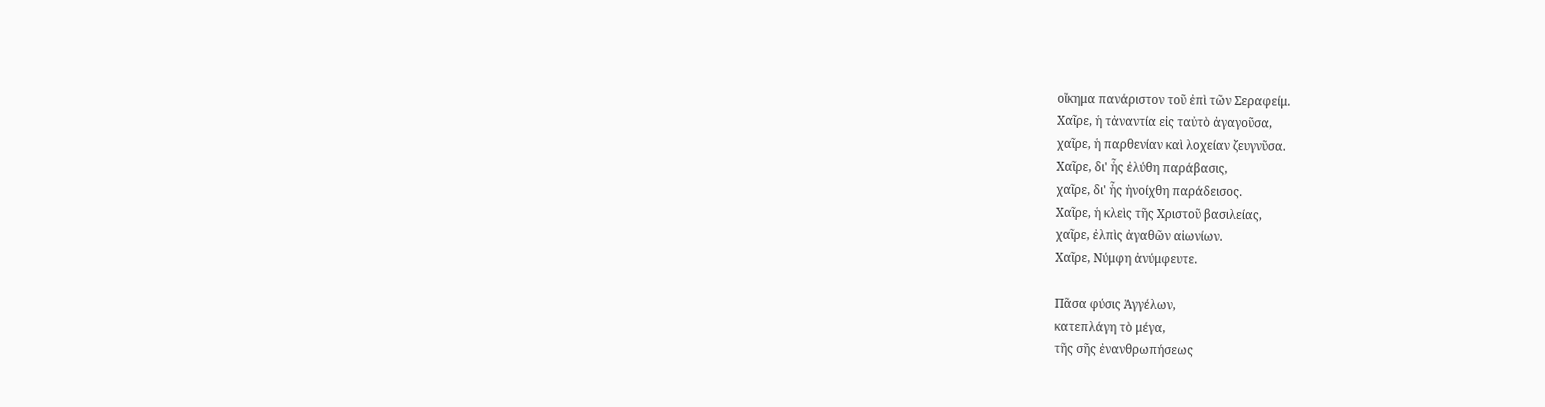οἴκημα πανάριστον τοῦ ἐπὶ τῶν Σεραφείμ.
Χαῖρε, ἡ τἀναντία εἰς ταὐτὸ ἀγαγοῦσα,
χαῖρε, ἡ παρθενίαν καὶ λοχείαν ζευγνῦσα.
Χαῖρε, δι' ἧς ἐλύθη παράβασις,
χαῖρε, δι' ἧς ἠνοίχθη παράδεισος.
Χαῖρε, ἡ κλεὶς τῆς Χριστοῦ βασιλείας,
χαῖρε, ἐλπὶς ἀγαθῶν αἰωνίων.
Χαῖρε, Νύμφη ἀνύμφευτε.

Πᾶσα φύσις Ἀγγέλων,
κατεπλάγη τὸ μέγα,
τῆς σῆς ἐνανθρωπήσεως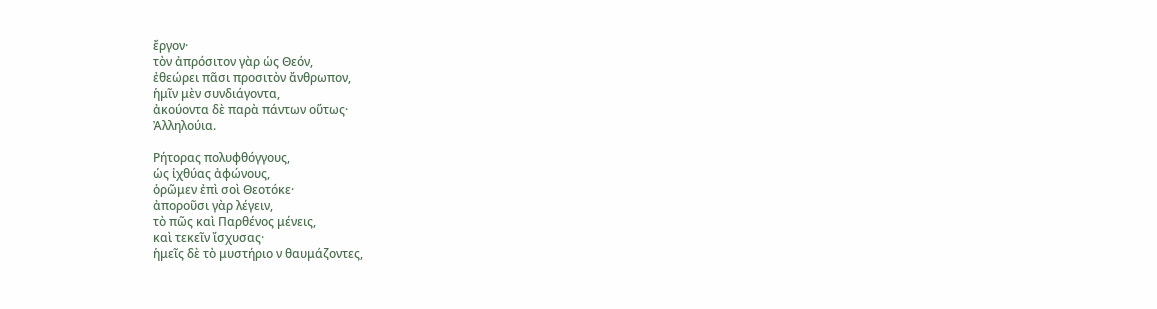ἔργον·
τὸν ἀπρόσιτον γὰρ ὡς Θεόν,
ἐθεώρει πᾶσι προσιτὸν ἄνθρωπον,
ἡμῖν μὲν συνδιάγοντα,
ἀκούοντα δὲ παρὰ πάντων οὕτως·
Ἀλληλούια.

Ρήτορας πολυφθόγγους,
ὡς ἰχθύας ἀφώνους,
ὁρῶμεν ἐπὶ σοὶ Θεοτόκε·
ἀποροῦσι γὰρ λέγειν,
τὸ πῶς καὶ Παρθένος μένεις,
καὶ τεκεῖν ἴσχυσας·
ἡμεῖς δὲ τὸ μυστήριο ν θαυμάζοντες,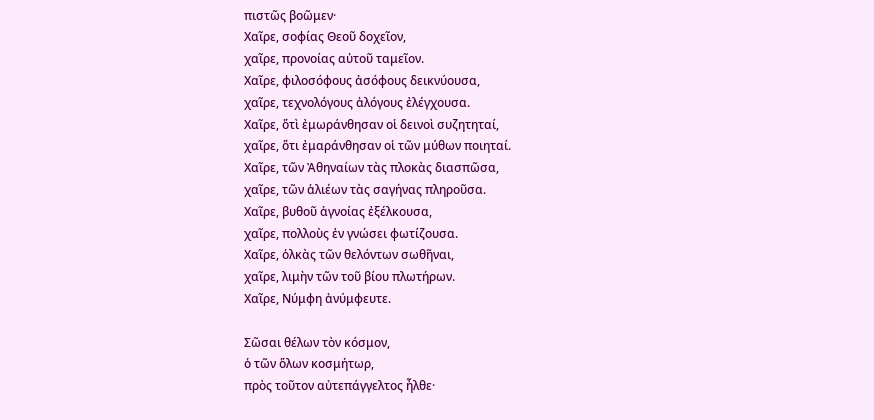πιστῶς βοῶμεν·
Χαῖρε, σοφίας Θεοῦ δοχεῖον,
χαῖρε, προνοίας αὐτοῦ ταμεῖον.
Χαῖρε, φιλοσόφους ἀσόφους δεικνύουσα,
χαῖρε, τεχνολόγους ἀλόγους ἐλέγχουσα.
Χαῖρε, ὅτὶ ἐμωράνθησαν οἱ δεινοὶ συζητηταί,
χαῖρε, ὅτι ἐμαράνθησαν οἱ τῶν μύθων ποιηταί.
Χαῖρε, τῶν Ἀθηναίων τὰς πλοκὰς διασπῶσα,
χαῖρε, τῶν ἁλιέων τὰς σαγήνας πληροῦσα.
Χαῖρε, βυθοῦ ἀγνοίας ἐξέλκουσα,
χαῖρε, πολλοὺς ἐν γνώσει φωτίζουσα.
Χαῖρε, ὁλκὰς τῶν θελόντων σωθῆναι,
χαῖρε, λιμὴν τῶν τοῦ βίου πλωτήρων.
Χαῖρε, Νύμφη ἀνύμφευτε.

Σῶσαι θέλων τὸν κόσμον,
ὁ τῶν ὅλων κοσμήτωρ,
πρὸς τοῦτον αὐτεπάγγελτος ἦλθε·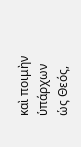καὶ ποιμὴν ὑπάρχων ὡς Θεός,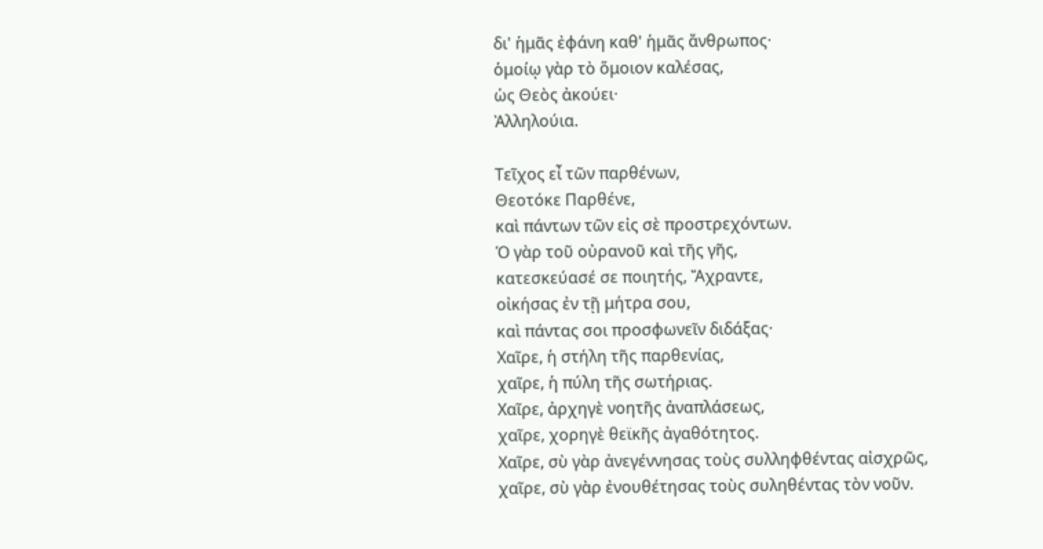δι' ἡμᾶς ἐφάνη καθ' ἡμᾶς ἄνθρωπος·
ὁμοίῳ γὰρ τὸ ὅμοιον καλέσας,
ὡς Θεὸς ἀκούει·
Ἀλληλούια.

Τεῖχος εἶ τῶν παρθένων,
Θεοτόκε Παρθένε,
καὶ πάντων τῶν εἰς σὲ προστρεχόντων.
Ὁ γὰρ τοῦ οὐρανοῦ καὶ τῆς γῆς,
κατεσκεύασέ σε ποιητής, Ἄχραντε,
οἰκήσας ἐν τῇ μήτρα σου,
καὶ πάντας σοι προσφωνεῖν διδάξας·
Χαῖρε, ἡ στήλη τῆς παρθενίας,
χαῖρε, ἡ πύλη τῆς σωτήριας.
Χαῖρε, ἀρχηγὲ νοητῆς ἀναπλάσεως,
χαῖρε, χορηγὲ θεϊκῆς ἀγαθότητος.
Χαῖρε, σὺ γὰρ ἀνεγέννησας τοὺς συλληφθέντας αἰσχρῶς,
χαῖρε, σὺ γὰρ ἐνουθέτησας τοὺς συληθέντας τὸν νοῦν.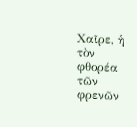Χαῖρε, ἡ τὸν φθορέα τῶν φρενῶν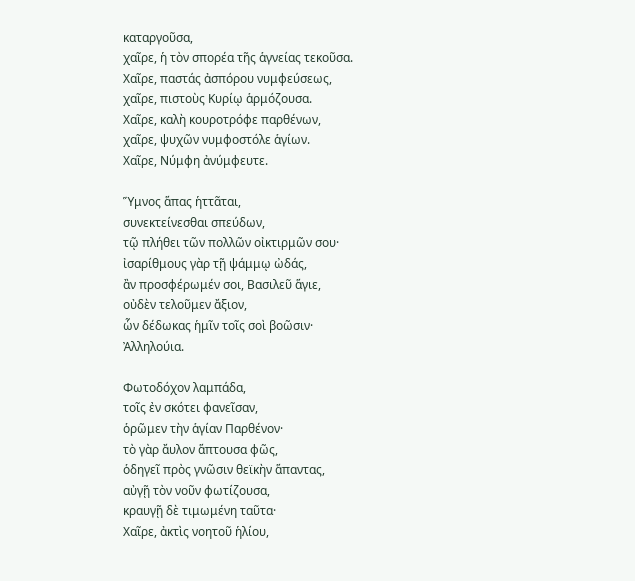καταργοῦσα,
χαῖρε, ἡ τὸν σπορέα τῆς ἁγνείας τεκοῦσα.
Χαῖρε, παστάς ἀσπόρου νυμφεύσεως,
χαῖρε, πιστοὺς Κυρίῳ ἁρμόζουσα.
Χαῖρε, καλὴ κουροτρόφε παρθένων,
χαῖρε, ψυχῶν νυμφοστόλε ἁγίων.
Χαῖρε, Νύμφη ἀνύμφευτε.

Ὕμνος ἅπας ἡττᾶται,
συνεκτείνεσθαι σπεύδων,
τῷ πλήθει τῶν πολλῶν οἰκτιρμῶν σου·
ἰσαρίθμους γὰρ τῇ ψάμμῳ ὠδάς,
ἂν προσφέρωμέν σοι, Βασιλεῦ ἅγιε,
οὐδὲν τελοῦμεν ἄξιον,
ὧν δέδωκας ἡμῖν τοῖς σοὶ βοῶσιν·
Ἀλληλούια.

Φωτοδόχον λαμπάδα,
τοῖς ἐν σκότει φανεῖσαν,
ὁρῶμεν τὴν ἁγίαν Παρθένον·
τὸ γὰρ ἄυλον ἅπτουσα φῶς,
ὁδηγεῖ πρὸς γνῶσιν θεϊκὴν ἅπαντας,
αὐγῇ τὸν νοῦν φωτίζουσα,
κραυγῇ δὲ τιμωμένη ταῦτα·
Χαῖρε, ἀκτὶς νοητοῦ ἡλίου,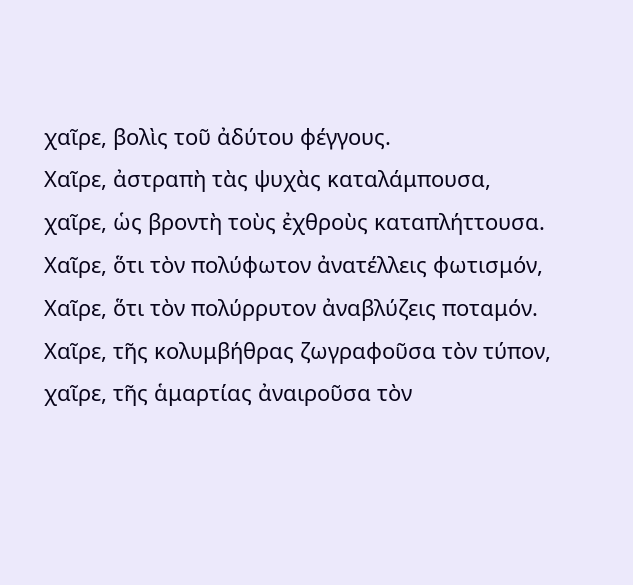χαῖρε, βολὶς τοῦ ἀδύτου φέγγους.
Χαῖρε, ἀστραπὴ τὰς ψυχὰς καταλάμπουσα,
χαῖρε, ὡς βροντὴ τοὺς ἐχθροὺς καταπλήττουσα.
Χαῖρε, ὅτι τὸν πολύφωτον ἀνατέλλεις φωτισμόν,
Χαῖρε, ὅτι τὸν πολύρρυτον ἀναβλύζεις ποταμόν.
Χαῖρε, τῆς κολυμβήθρας ζωγραφοῦσα τὸν τύπον,
χαῖρε, τῆς ἁμαρτίας ἀναιροῦσα τὸν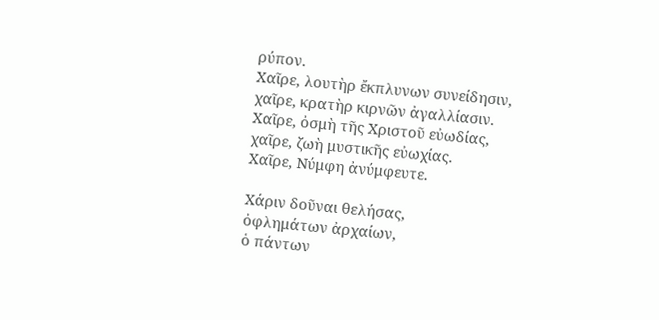ρύπον.
Χαῖρε, λουτὴρ ἔκπλυνων συνείδησιν,
χαῖρε, κρατὴρ κιρνῶν ἀγαλλίασιν.
Χαῖρε, ὀσμὴ τῆς Χριστοῦ εὐωδίας,
χαῖρε, ζωὴ μυστικῆς εὐωχίας.
Χαῖρε, Νύμφη ἀνύμφευτε.

Χάριν δοῦναι θελήσας,
ὀφλημάτων ἀρχαίων,
ὁ πάντων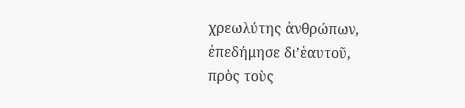χρεωλύτης ἀνθρώπων,
ἐπεδήμησε δι’ἑαυτοῦ,
πρὸς τοὺς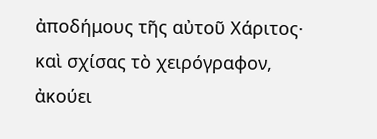ἀποδήμους τῆς αὐτοῦ Χάριτος·
καὶ σχίσας τὸ χειρόγραφον,
ἀκούει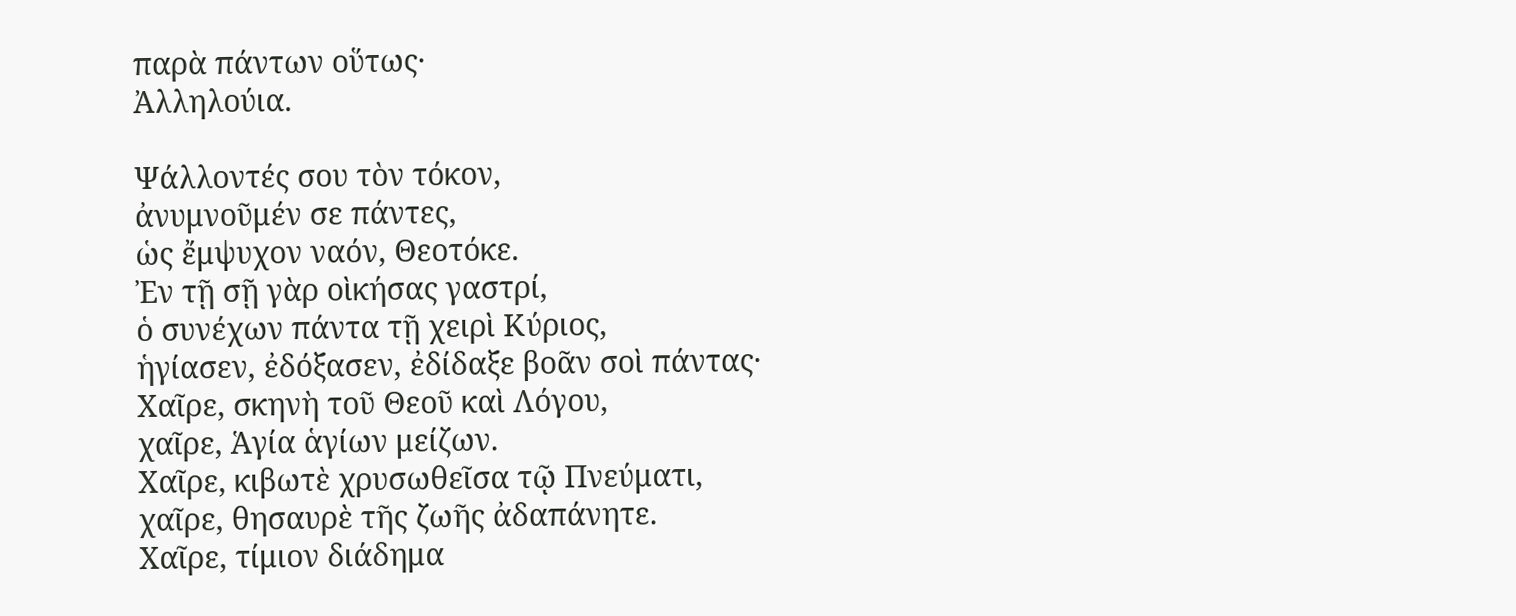παρὰ πάντων οὕτως·
Ἀλληλούια.

Ψάλλοντές σου τὸν τόκον,
ἀνυμνοῦμέν σε πάντες,
ὡς ἔμψυχον ναόν, Θεοτόκε.
Ἐν τῇ σῇ γὰρ οὶκήσας γαστρί,
ὁ συνέχων πάντα τῇ χειρὶ Κύριος,
ἡγίασεν, ἐδόξασεν, ἐδίδαξε βοᾶν σοὶ πάντας·
Χαῖρε, σκηνὴ τοῦ Θεοῦ καὶ Λόγου,
χαῖρε, Ἁγία ἁγίων μείζων.
Χαῖρε, κιβωτὲ χρυσωθεῖσα τῷ Πνεύματι,
χαῖρε, θησαυρὲ τῆς ζωῆς ἀδαπάνητε.
Χαῖρε, τίμιον διάδημα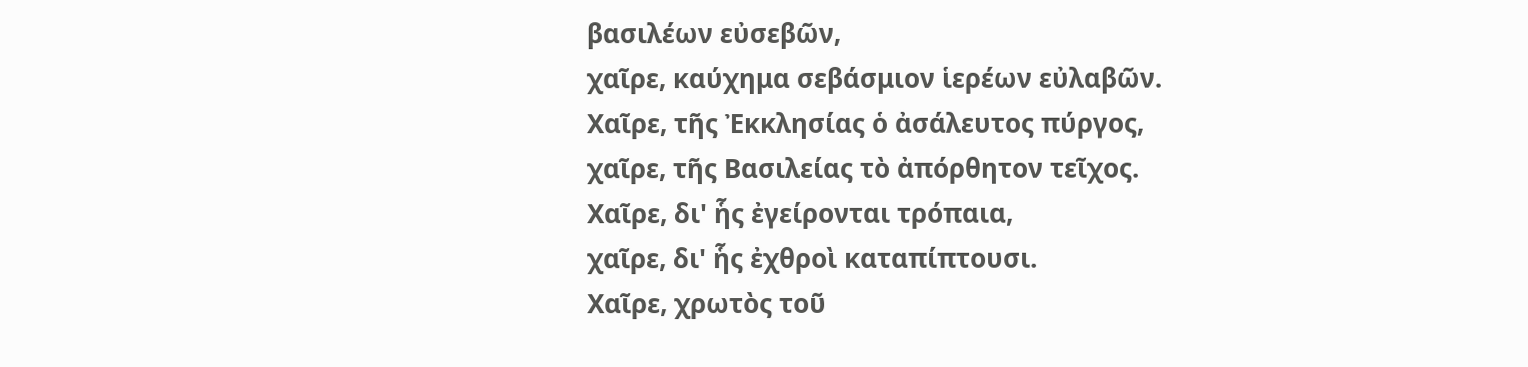βασιλέων εὐσεβῶν,
χαῖρε, καύχημα σεβάσμιον ἱερέων εὐλαβῶν.
Χαῖρε, τῆς Ἐκκλησίας ὁ ἀσάλευτος πύργος,
χαῖρε, τῆς Βασιλείας τὸ ἀπόρθητον τεῖχος.
Χαῖρε, δι' ἧς ἐγείρονται τρόπαια,
χαῖρε, δι' ἧς ἐχθροὶ καταπίπτουσι.
Χαῖρε, χρωτὸς τοῦ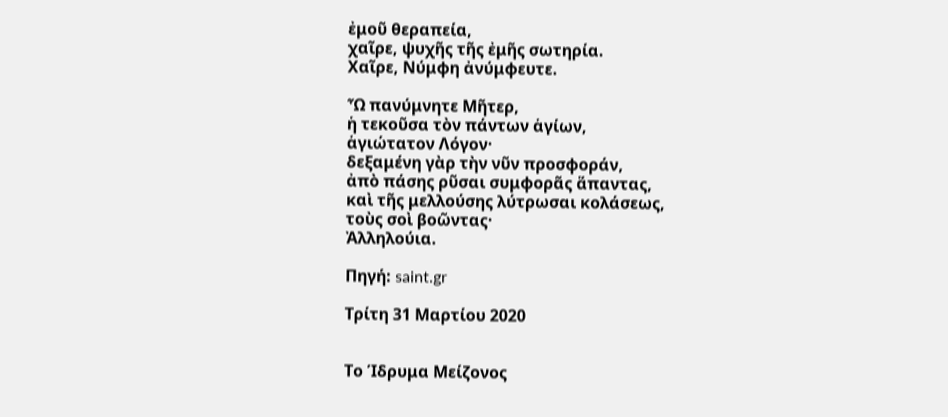ἐμοῦ θεραπεία,
χαῖρε, ψυχῆς τῆς ἐμῆς σωτηρία.
Χαῖρε, Νύμφη ἀνύμφευτε.

Ὦ πανύμνητε Μῆτερ,
ἡ τεκοῦσα τὸν πάντων ἁγίων,
ἁγιώτατον Λόγον·
δεξαμένη γὰρ τὴν νῦν προσφοράν,
ἀπὸ πάσης ρῦσαι συμφορᾶς ἅπαντας,
καὶ τῆς μελλούσης λύτρωσαι κολάσεως,
τοὺς σοὶ βοῶντας·
Ἀλληλούια.

Πηγή: saint.gr

Τρίτη 31 Μαρτίου 2020


Το Ίδρυμα Μείζονος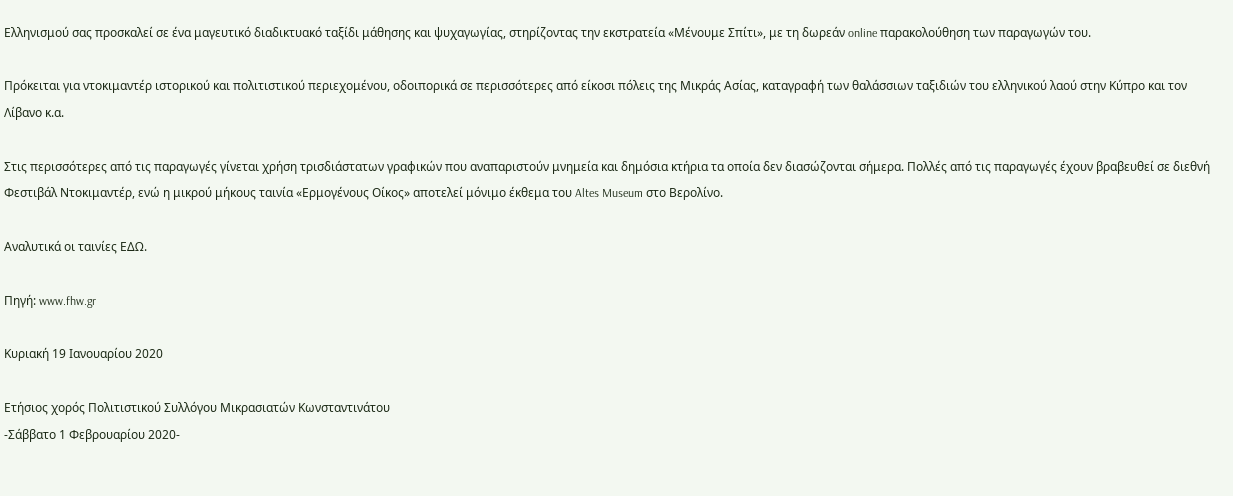Ελληνισμού σας προσκαλεί σε ένα μαγευτικό διαδικτυακό ταξίδι μάθησης και ψυχαγωγίας, στηρίζοντας την εκστρατεία «Μένουμε Σπίτι», με τη δωρεάν online παρακολούθηση των παραγωγών του.

Πρόκειται για ντοκιμαντέρ ιστορικού και πολιτιστικού περιεχομένου, οδοιπορικά σε περισσότερες από είκοσι πόλεις της Μικράς Ασίας, καταγραφή των θαλάσσιων ταξιδιών του ελληνικού λαού στην Κύπρο και τον Λίβανο κ.α.

Στις περισσότερες από τις παραγωγές γίνεται χρήση τρισδιάστατων γραφικών που αναπαριστούν μνημεία και δημόσια κτήρια τα οποία δεν διασώζονται σήμερα. Πολλές από τις παραγωγές έχουν βραβευθεί σε διεθνή Φεστιβάλ Ντοκιμαντέρ, ενώ η μικρού μήκους ταινία «Ερμογένους Οίκος» αποτελεί μόνιμο έκθεμα του Altes Museum στο Βερολίνο.

Αναλυτικά οι ταινίες ΕΔΩ.

Πηγή: www.fhw.gr

Κυριακή 19 Ιανουαρίου 2020

Ετήσιος χορός Πολιτιστικού Συλλόγου Μικρασιατών Κωνσταντινάτου
-Σάββατο 1 Φεβρουαρίου 2020-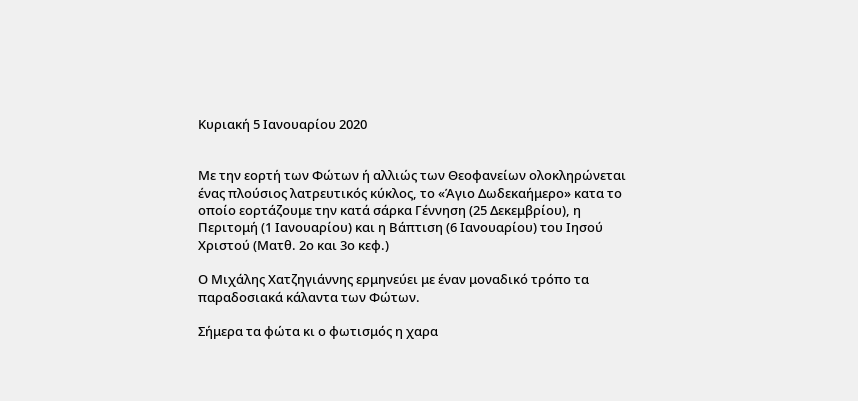Κυριακή 5 Ιανουαρίου 2020


Με την εορτή των Φώτων ή αλλιώς των Θεοφανείων ολοκληρώνεται ένας πλούσιος λατρευτικός κύκλος, το «Άγιο Δωδεκαήμερο» κατα το οποίο εορτάζουμε την κατά σάρκα Γέννηση (25 Δεκεμβρίου), η Περιτομή (1 Ιανουαρίου) και η Βάπτιση (6 Ιανουαρίου) του Ιησού Χριστού (Ματθ. 2ο και 3ο κεφ.)

Ο Μιχάλης Χατζηγιάννης ερμηνεύει με έναν μοναδικό τρόπο τα παραδοσιακά κάλαντα των Φώτων.

Σήμερα τα φώτα κι ο φωτισμός η χαρα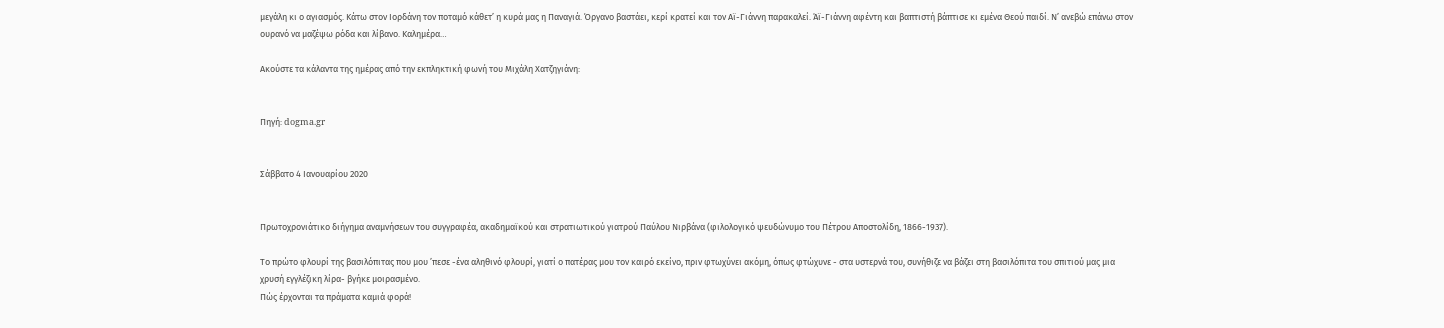μεγάλη κι ο αγιασμός. Κάτω στον Ιορδάνη τον ποταμό κάθετ’ η κυρά μας η Παναγιά. Όργανo βαστάει, κερί κρατεί και τον Αϊ-Γιάννη παρακαλεί. Άϊ-Γιάννη αφέντη και βαπτιστή βάπτισε κι εμένα Θεού παιδί. Ν’ ανεβώ επάνω στον ουρανό να μαζέψω ρόδα και λίβανο. Καλημέρα…

Ακούστε τα κάλαντα της ημέρας από την εκπληκτική φωνή του Μιχάλη Χατζηγιάνη:


Πηγή: dogma.gr


Σάββατο 4 Ιανουαρίου 2020


Πρωτοχρονιάτικο διήγημα αναμνήσεων του συγγραφέα, ακαδημαϊκού και στρατιωτικού γιατρού Παύλου Νιρβάνα (φιλολογικό ψευδώνυμο του Πέτρου Αποστολίδη, 1866-1937).

Το πρώτο φλουρί της βασιλόπιτας που μου ’πεσε -ένα αληθινό φλουρί, γιατί ο πατέρας μου τον καιρό εκείνο, πριν φτωχύνει ακόμη, όπως φτώχυνε - στα υστερνά του, συνήθιζε να βάζει στη βασιλόπιτα του σπιτιού μας μια χρυσή εγγλέζικη λίρα- βγήκε μοιρασμένο.
Πώς έρχονται τα πράματα καμιά φορά!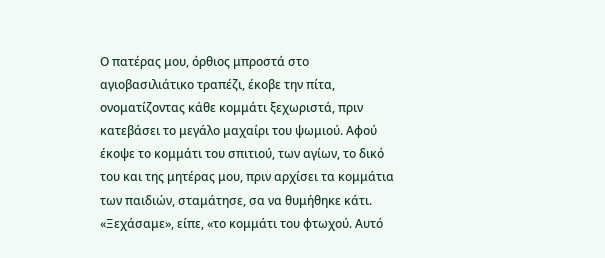Ο πατέρας μου, όρθιος μπροστά στο αγιοβασιλιάτικο τραπέζι, έκοβε την πίτα, ονοματίζοντας κάθε κομμάτι ξεχωριστά, πριν κατεβάσει το μεγάλο μαχαίρι του ψωμιού. Αφού έκοψε το κομμάτι του σπιτιού, των αγίων, το δικό του και της μητέρας μου, πριν αρχίσει τα κομμάτια των παιδιών, σταμάτησε, σα να θυμήθηκε κάτι.
«Ξεχάσαμε», είπε, «το κομμάτι του φτωχού. Αυτό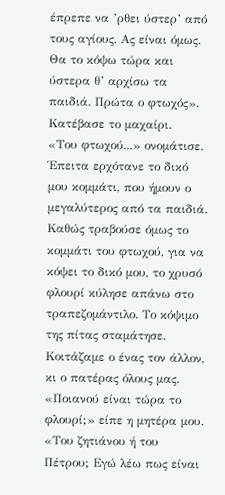έπρεπε να ’ρθει ύστερ’ από τους αγίους. Ας είναι όμως. Θα το κόψω τώρα και ύστερα θ’ αρχίσω τα παιδιά. Πρώτα ο φτωχός».
Κατέβασε το μαχαίρι.
«Του φτωχού...» ονομάτισε.
Έπειτα ερχότανε το δικό μου κομμάτι, που ήμουν ο μεγαλύτερος από τα παιδιά.
Καθώς τραβούσε όμως το κομμάτι του φτωχού, για να κόψει το δικό μου, το χρυσό φλουρί κύλησε απάνω στο τραπεζομάντιλο. Το κόψιμο της πίτας σταμάτησε. Κοιτάζαμε ο ένας τον άλλον, κι ο πατέρας όλους μας.
«Ποιανού είναι τώρα το φλουρί;» είπε η μητέρα μου. «Του ζητιάνου ή του Πέτρου; Εγώ λέω πως είναι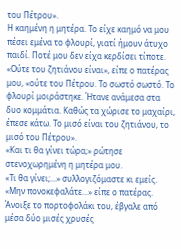του Πέτρου».
Η καημένη η μητέρα. Το είχε καημό να μου πέσει εμένα το φλουρί, γιατί ήμουν άτυχο παιδί. Ποτέ μου δεν είχα κερδίσει τίποτε.
«Ούτε του ζητιάνου είναι», είπε ο πατέρας μου, «ούτε του Πέτρου. Το σωστό σωστό. Το φλουρί μοιράστηκε. Ήτανε ανάμεσα στα δυο κομμάτια. Καθώς τα χώρισε το μαχαίρι, έπεσε κάτω. Το μισό είναι του ζητιάνου, το μισό του Πέτρου».
«Και τι θα γίνει τώρα;» ρώτησε στενοχωρημένη η μητέρα μου.
«Τι θα γίνει;...» συλλογιζόμαστε κι εμείς.
«Μην πονοκεφαλάτε...» είπε ο πατέρας.
Άνοιξε το πορτοφολάκι του, έβγαλε από μέσα δύο μισές χρυσές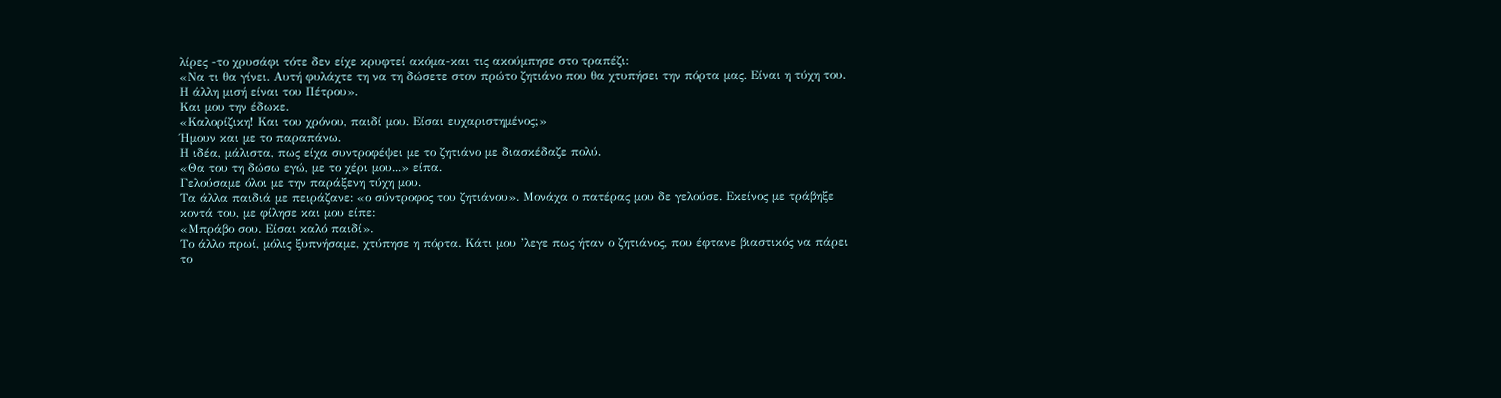λίρες -το χρυσάφι τότε δεν είχε κρυφτεί ακόμα-και τις ακούμπησε στο τραπέζι:
«Να τι θα γίνει. Αυτή φυλάχτε τη να τη δώσετε στον πρώτο ζητιάνο που θα χτυπήσει την πόρτα μας. Είναι η τύχη του. Η άλλη μισή είναι του Πέτρου».
Και μου την έδωκε.
«Καλορίζικη! Και του χρόνου, παιδί μου. Είσαι ευχαριστημένος;»
Ήμουν και με το παραπάνω.
Η ιδέα, μάλιστα, πως είχα συντροφέψει με το ζητιάνο με διασκέδαζε πολύ.
«Θα του τη δώσω εγώ, με το χέρι μου...» είπα.
Γελούσαμε όλοι με την παράξενη τύχη μου.
Τα άλλα παιδιά με πειράζανε: «ο σύντροφος του ζητιάνου». Μονάχα ο πατέρας μου δε γελούσε. Εκείνος με τράβηξε κοντά του, με φίλησε και μου είπε:
«Μπράβο σου. Είσαι καλό παιδί».
Το άλλο πρωί, μόλις ξυπνήσαμε, χτύπησε η πόρτα. Κάτι μου ’λεγε πως ήταν ο ζητιάνος, που έφτανε βιαστικός να πάρει το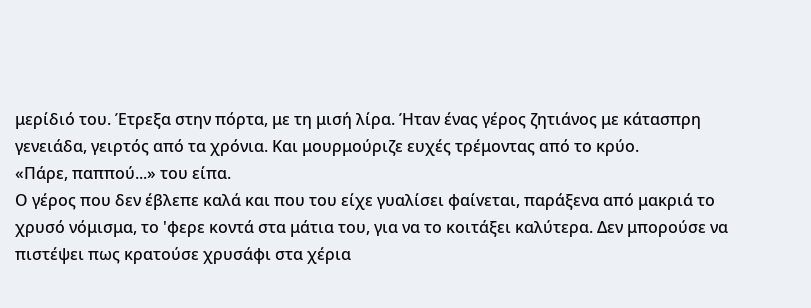μερίδιό του. Έτρεξα στην πόρτα, με τη μισή λίρα. Ήταν ένας γέρος ζητιάνος με κάτασπρη γενειάδα, γειρτός από τα χρόνια. Και μουρμούριζε ευχές τρέμοντας από το κρύο.
«Πάρε, παππού...» του είπα.
Ο γέρος που δεν έβλεπε καλά και που του είχε γυαλίσει φαίvεται, παράξενα από μακριά το χρυσό νόμισμα, το 'φερε κοντά στα μάτια του, για να το κοιτάξει καλύτερα. Δεν μπορούσε να πιστέψει πως κρατούσε χρυσάφι στα χέρια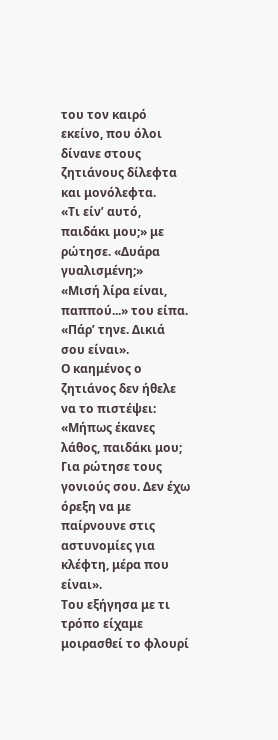του τον καιρό εκείνο, που όλοι δίνανε στους ζητιάνους δίλεφτα και μονόλεφτα.
«Τι είν’ αυτό, παιδάκι μου;» με ρώτησε. «Δυάρα γυαλισμένη;»
«Μισή λίρα είναι, παππού...» του είπα. «Πάρ’ τηνε. Δικιά σου είναι».
Ο καημένος ο ζητιάνος δεν ήθελε να το πιστέψει:
«Μήπως έκανες λάθος, παιδάκι μου; Για ρώτησε τους γονιούς σου. Δεν έχω όρεξη να με παίρνουνε στις αστυνομίες για κλέφτη, μέρα που είναι».
Του εξήγησα με τι τρόπο είχαμε μοιρασθεί το φλουρί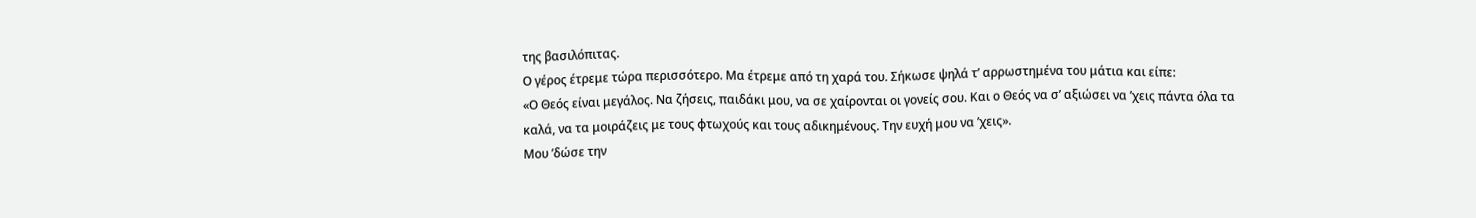της βασιλόπιτας.
Ο γέρος έτρεμε τώρα περισσότερο. Μα έτρεμε από τη χαρά του. Σήκωσε ψηλά τ’ αρρωστημένα του μάτια και είπε:
«Ο Θεός είναι μεγάλος. Να ζήσεις, παιδάκι μου, να σε χαίρονται οι γονείς σου. Και ο Θεός να σ’ αξιώσει να ’χεις πάντα όλα τα καλά, να τα μοιράζεις με τους φτωχούς και τους αδικημένους. Την ευχή μου να ’χεις».
Μου ’δώσε την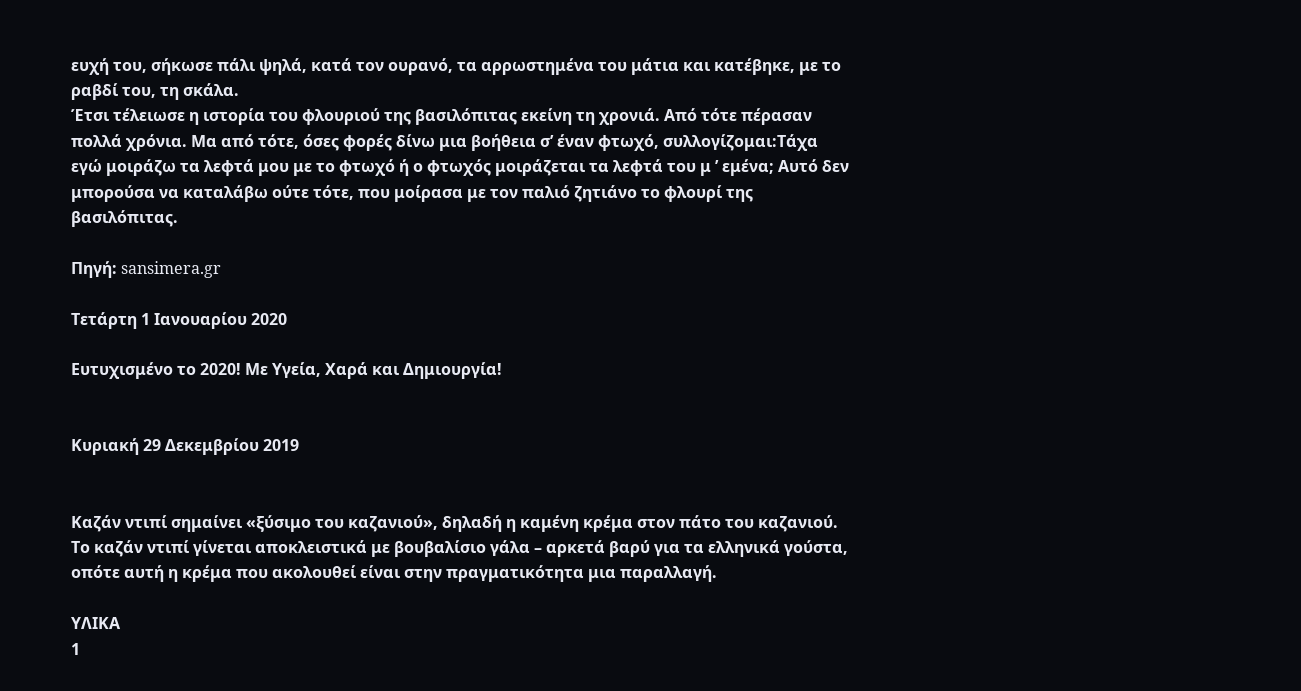ευχή του, σήκωσε πάλι ψηλά, κατά τον ουρανό, τα αρρωστημένα του μάτια και κατέβηκε, με το ραβδί του, τη σκάλα.
Έτσι τέλειωσε η ιστορία του φλουριού της βασιλόπιτας εκείνη τη χρονιά. Από τότε πέρασαν πολλά χρόνια. Μα από τότε, όσες φορές δίνω μια βοήθεια σ’ έναν φτωχό, συλλογίζομαι:Τάχα εγώ μοιράζω τα λεφτά μου με το φτωχό ή ο φτωχός μοιράζεται τα λεφτά του μ ’ εμένα; Αυτό δεν μπορούσα να καταλάβω ούτε τότε, που μοίρασα με τον παλιό ζητιάνο το φλουρί της βασιλόπιτας.

Πηγή: sansimera.gr

Τετάρτη 1 Ιανουαρίου 2020

Ευτυχισμένο το 2020! Με Υγεία, Χαρά και Δημιουργία!


Κυριακή 29 Δεκεμβρίου 2019


Καζάν ντιπί σημαίνει «ξύσιμο του καζανιού», δηλαδή η καμένη κρέμα στον πάτο του καζανιού. Το καζάν ντιπί γίνεται αποκλειστικά με βουβαλίσιο γάλα – αρκετά βαρύ για τα ελληνικά γούστα, οπότε αυτή η κρέμα που ακολουθεί είναι στην πραγματικότητα μια παραλλαγή.

ΥΛΙΚΑ
1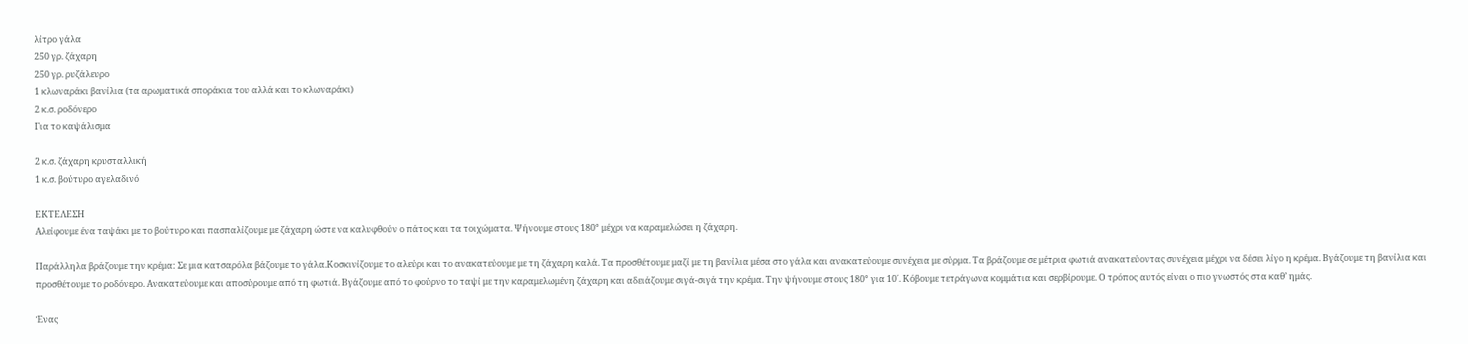λίτρο γάλα
250 γρ. ζάχαρη
250 γρ. ρυζάλευρο
1 κλωναράκι βανίλια (τα αρωματικά σποράκια του αλλά και το κλωναράκι)
2 κ.σ. ροδόνερο
Για το καψάλισμα

2 κ.σ. ζάχαρη κρυσταλλική
1 κ.σ. βούτυρο αγελαδινό

ΕΚΤΕΛΕΣΗ
Αλείφουμε ένα ταψάκι με το βούτυρο και πασπαλίζουμε με ζάχαρη ώστε να καλυφθούν ο πάτος και τα τοιχώματα. Ψήνουμε στους 180° μέχρι να καραμελώσει η ζάχαρη.

Παράλληλα βράζουμε την κρέμα: Σε μια κατσαρόλα βάζουμε το γάλα.Κοσκινίζουμε το αλεύρι και το ανακατεύουμε με τη ζάχαρη καλά. Τα προσθέτουμε μαζί με τη βανίλια μέσα στο γάλα και ανακατεύουμε συνέχεια με σύρμα. Τα βράζουμε σε μέτρια φωτιά ανακατεύοντας συνέχεια μέχρι να δέσει λίγο η κρέμα. Βγάζουμε τη βανίλια και προσθέτουμε το ροδόνερο. Ανακατεύουμε και αποσύρουμε από τη φωτιά. Βγάζουμε από το φούρνο το ταψί με την καραμελωμένη ζάχαρη και αδειάζουμε σιγά-σιγά την κρέμα. Την ψήνουμε στους 180° για 10΄. Κόβουμε τετράγωνα κομμάτια και σερβίρουμε. Ο τρόπος αυτός είναι ο πιο γνωστός στα καθ’ ημάς.

Ένας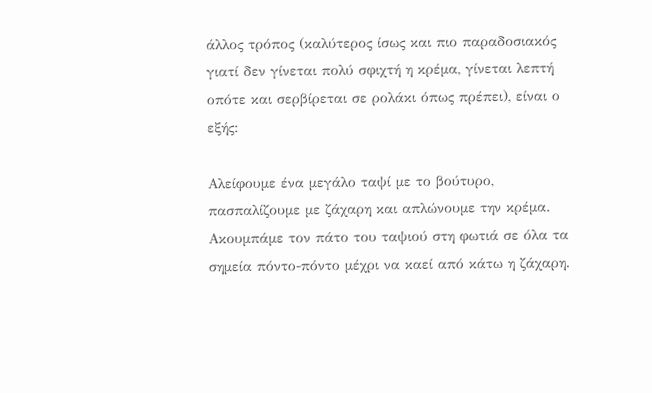άλλος τρόπος (καλύτερος ίσως και πιο παραδοσιακός γιατί δεν γίνεται πολύ σφιχτή η κρέμα, γίνεται λεπτή οπότε και σερβίρεται σε ρολάκι όπως πρέπει), είναι ο εξής:

Αλείφουμε ένα μεγάλο ταψί με το βούτυρο, πασπαλίζουμε με ζάχαρη και απλώνουμε την κρέμα. Ακουμπάμε τον πάτο του ταψιού στη φωτιά σε όλα τα σημεία πόντο-πόντο μέχρι να καεί από κάτω η ζάχαρη.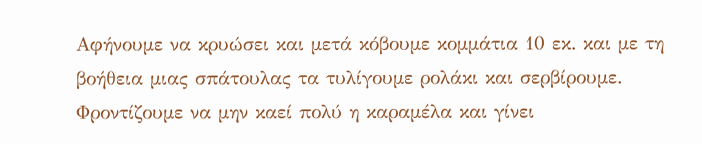Αφήνουμε να κρυώσει και μετά κόβουμε κομμάτια 10 εκ. και με τη βοήθεια μιας σπάτουλας τα τυλίγουμε ρολάκι και σερβίρουμε. Φροντίζουμε να μην καεί πολύ η καραμέλα και γίνει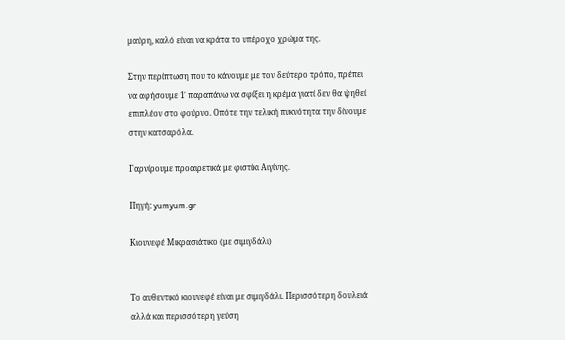μαύρη, καλό είναι να κράτα το υπέροχο χρώμα της.

Στην περίπτωση που το κάνουμε με τον δεύτερο τρόπο, πρέπει να αφήσουμε 1΄ παραπάνω να σφίξει η κρέμα γιατί δεν θα ψηθεί επιπλέον στο φούρνο. Οπότε την τελική πυκνότητα την δίνουμε στην κατσαρόλα.

Γαρνίρουμε προαιρετικά με φιστίκι Αιγίνης.

Πηγή: yumyum.gr

Κιουνεφέ Μικρασιάτικο (με σιμιγδάλι)


Το αυθεντικό κιουνεφέ είναι με σιμιγδάλι. Περισσότερη δουλειά αλλά και περισσότερη γεύση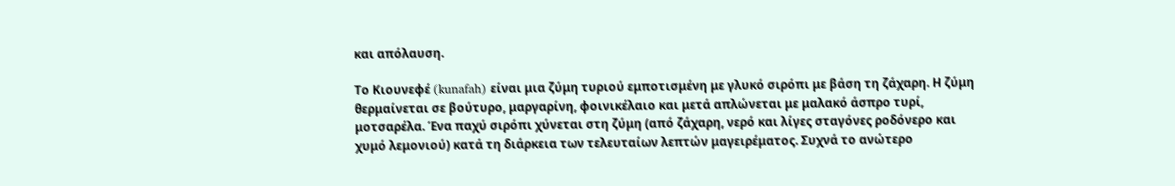και απόλαυση.

Το Κιουνεφέ (kunafah) είναι μια ζύμη τυριού εμποτισμένη με γλυκό σιρόπι με βάση τη ζάχαρη. Η ζύμη θερμαίνεται σε βούτυρο, μαργαρίνη, φοινικέλαιο και μετά απλώνεται με μαλακό άσπρο τυρί, μοτσαρέλα. Ένα παχύ σιρόπι χύνεται στη ζύμη (από ζάχαρη, νερό και λίγες σταγόνες ροδόνερο και χυμό λεμονιού) κατά τη διάρκεια των τελευταίων λεπτών μαγειρέματος. Συχνά το ανώτερο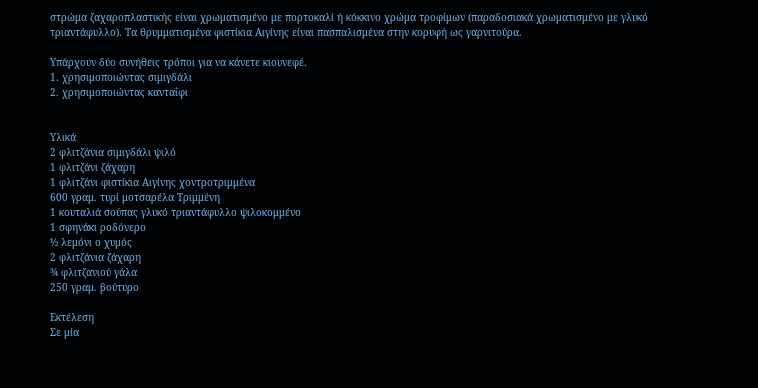στρώμα ζαχαροπλαστικής είναι χρωματισμένο με πορτοκαλί ή κόκκινο χρώμα τροφίμων (παραδοσιακά χρωματισμένο με γλυκό τριαντάφυλλο). Τα θρυμματισμένα φιστίκια Αιγίνης είναι πασπαλισμένα στην κορυφή ως γαρνιτούρα.

Υπάρχουν δύο συνήθεις τρόποι για να κάνετε κιουνεφέ.
1. χρησιμοποιώντας σιμιγδάλι
2. χρησιμοποιώντας κανταΐφι


Υλικά
2 φλιτζάνια σιμιγδάλι ψιλό
1 φλιτζάνι ζάχαρη
1 φλιτζάνι φιστίκια Αιγίνης χοντροτριμμένα
600 γραμ. τυρί μοτσαρέλα Τριμμένη
1 κουταλιά σούπας γλυκό τριαντάφυλλο ψιλοκομμένο
1 σφηνάκι ροδόνερο
½ λεμόνι ο χυμός
2 φλιτζάνια ζάχαρη
¾ φλιτζανιού γάλα
250 γραμ. βούτυρο

Εκτέλεση
Σε μία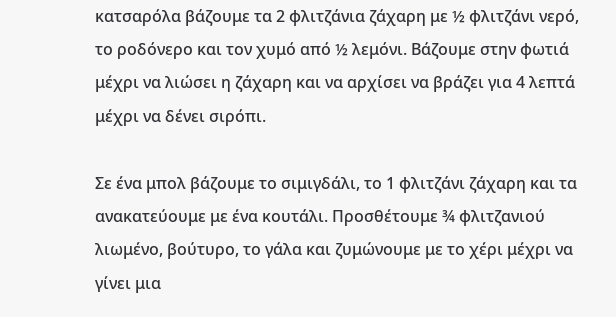κατσαρόλα βάζουμε τα 2 φλιτζάνια ζάχαρη με ½ φλιτζάνι νερό, το ροδόνερο και τον χυμό από ½ λεμόνι. Βάζουμε στην φωτιά μέχρι να λιώσει η ζάχαρη και να αρχίσει να βράζει για 4 λεπτά μέχρι να δένει σιρόπι.

Σε ένα μπολ βάζουμε το σιμιγδάλι, το 1 φλιτζάνι ζάχαρη και τα ανακατεύουμε με ένα κουτάλι. Προσθέτουμε ¾ φλιτζανιού λιωμένο, βούτυρο, το γάλα και ζυμώνουμε με το χέρι μέχρι να γίνει μια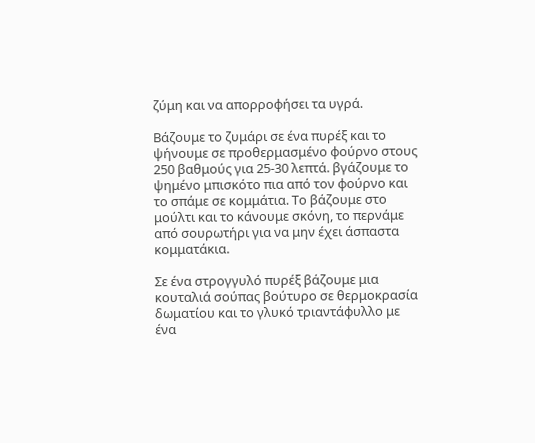ζύμη και να απορροφήσει τα υγρά.

Βάζουμε το ζυμάρι σε ένα πυρέξ και το ψήνουμε σε προθερμασμένο φούρνο στους 250 βαθμούς για 25-30 λεπτά. βγάζουμε το ψημένο μπισκότο πια από τον φούρνο και το σπάμε σε κομμάτια. Το βάζουμε στο μούλτι και το κάνουμε σκόνη, το περνάμε από σουρωτήρι για να μην έχει άσπαστα κομματάκια.

Σε ένα στρογγυλό πυρέξ βάζουμε μια κουταλιά σούπας βούτυρο σε θερμοκρασία δωματίου και το γλυκό τριαντάφυλλο με ένα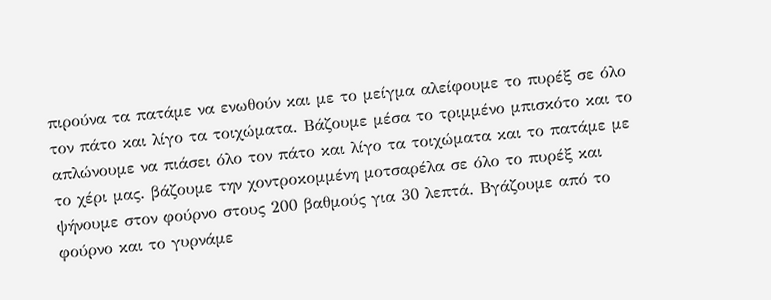πιρούνα τα πατάμε να ενωθούν και με το μείγμα αλείφουμε το πυρέξ σε όλο τον πάτο και λίγο τα τοιχώματα. Βάζουμε μέσα το τριμμένο μπισκότο και το απλώνουμε να πιάσει όλο τον πάτο και λίγο τα τοιχώματα και το πατάμε με το χέρι μας. βάζουμε την χοντροκομμένη μοτσαρέλα σε όλο το πυρέξ και ψήνουμε στον φούρνο στους 200 βαθμούς για 30 λεπτά. Βγάζουμε από το φούρνο και το γυρνάμε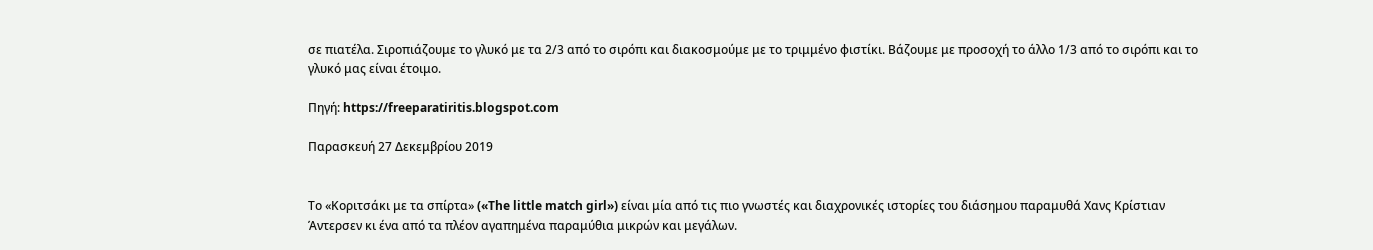σε πιατέλα. Σιροπιάζουμε το γλυκό με τα 2/3 από το σιρόπι και διακοσμούμε με το τριμμένο φιστίκι. Βάζουμε με προσοχή το άλλο 1/3 από το σιρόπι και το γλυκό μας είναι έτοιμο.

Πηγή: https://freeparatiritis.blogspot.com

Παρασκευή 27 Δεκεμβρίου 2019


Το «Κοριτσάκι με τα σπίρτα» («The little match girl») είναι μία από τις πιο γνωστές και διαχρονικές ιστορίες του διάσημου παραμυθά Χανς Κρίστιαν Άντερσεν κι ένα από τα πλέον αγαπημένα παραμύθια μικρών και μεγάλων.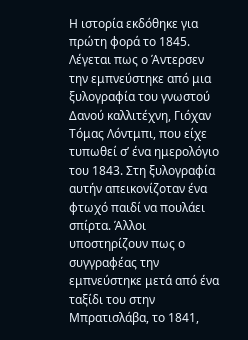Η ιστορία εκδόθηκε για πρώτη φορά το 1845. Λέγεται πως ο Άντερσεν την εμπνεύστηκε από μια ξυλογραφία του γνωστού Δανού καλλιτέχνη, Γιόχαν Τόμας Λόντμπι, που είχε τυπωθεί σ’ ένα ημερολόγιο του 1843. Στη ξυλογραφία αυτήν απεικονίζoταν ένα φτωχό παιδί να πουλάει σπίρτα. Άλλοι υποστηρίζουν πως ο συγγραφέας την εμπνεύστηκε μετά από ένα ταξίδι του στην Μπρατισλάβα, το 1841,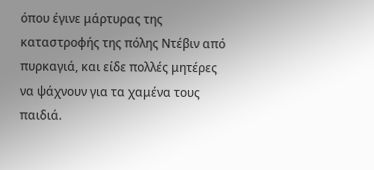όπου έγινε μάρτυρας της καταστροφής της πόλης Ντέβιν από πυρκαγιά, και είδε πολλές μητέρες να ψάχνουν για τα χαμένα τους παιδιά.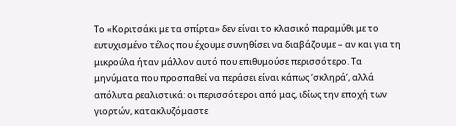Το «Κοριτσάκι με τα σπίρτα» δεν είναι το κλασικό παραμύθι με το ευτυχισμένο τέλος που έχουμε συνηθίσει να διαβάζουμε – αν και για τη μικρούλα ήταν μάλλον αυτό που επιθυμούσε περισσότερο. Τα μηνύματα που προσπαθεί να περάσει είναι κάπως ‘σκληρά’, αλλά απόλυτα ρεαλιστικά: οι περισσότεροι από μας, ιδίως την εποχή των γιορτών, κατακλυζόμαστε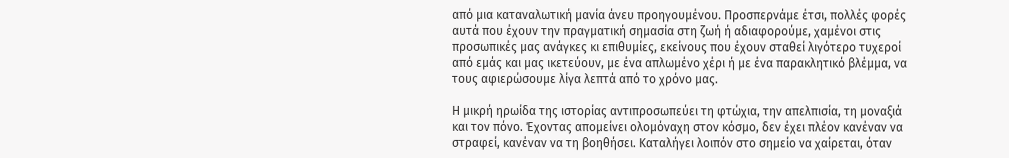από μια καταναλωτική μανία άνευ προηγουμένου. Προσπερνάμε έτσι, πολλές φορές αυτά που έχουν την πραγματική σημασία στη ζωή ή αδιαφορούμε, χαμένοι στις προσωπικές μας ανάγκες κι επιθυμίες, εκείνους που έχουν σταθεί λιγότερο τυχεροί από εμάς και μας ικετεύουν, με ένα απλωμένο χέρι ή με ένα παρακλητικό βλέμμα, να τους αφιερώσουμε λίγα λεπτά από το χρόνο μας.

Η μικρή ηρωίδα της ιστορίας αντιπροσωπεύει τη φτώχια, την απελπισία, τη μοναξιά και τον πόνο. Έχοντας απομείνει ολομόναχη στον κόσμο, δεν έχει πλέον κανέναν να στραφεί, κανέναν να τη βοηθήσει. Καταλήγει λοιπόν στο σημείο να χαίρεται, όταν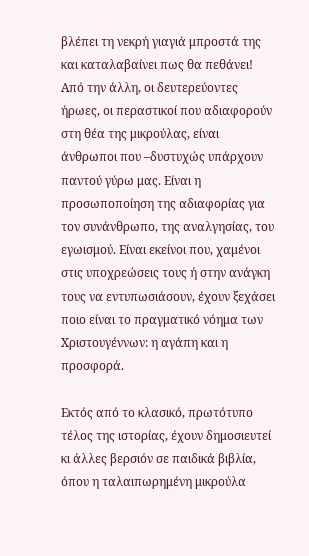βλέπει τη νεκρή γιαγιά μπροστά της και καταλαβαίνει πως θα πεθάνει! Από την άλλη, οι δευτερεύοντες ήρωες, οι περαστικοί που αδιαφορούν στη θέα της μικρούλας, είναι άνθρωποι που –δυστυχώς υπάρχουν παντού γύρω μας. Είναι η προσωποποίηση της αδιαφορίας για τον συνάνθρωπο, της αναλγησίας, του εγωισμού. Είναι εκείνοι που, χαμένοι στις υποχρεώσεις τους ή στην ανάγκη τους να εντυπωσιάσουν, έχουν ξεχάσει ποιο είναι το πραγματικό νόημα των Χριστουγέννων: η αγάπη και η προσφορά.

Εκτός από το κλασικό, πρωτότυπο τέλος της ιστορίας, έχουν δημοσιευτεί κι άλλες βερσιόν σε παιδικά βιβλία, όπου η ταλαιπωρημένη μικρούλα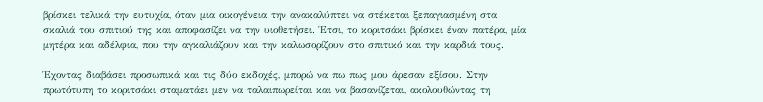βρίσκει τελικά την ευτυχία, όταν μια οικογένεια την ανακαλύπτει να στέκεται ξεπαγιασμένη στα σκαλιά του σπιτιού της και αποφασίζει να την υιοθετήσει. Έτσι, το κοριτσάκι βρίσκει έναν πατέρα, μία μητέρα και αδέλφια, που την αγκαλιάζουν και την καλωσορίζουν στο σπιτικό και την καρδιά τους.

Έχοντας διαβάσει προσωπικά και τις δύο εκδοχές, μπορώ να πω πως μου άρεσαν εξίσου. Στην πρωτότυπη το κοριτσάκι σταματάει μεν να ταλαιπωρείται και να βασανίζεται, ακολουθώντας τη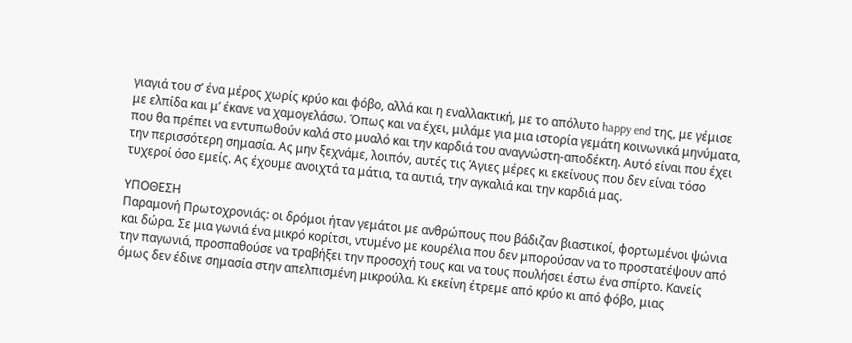γιαγιά του σ’ ένα μέρος χωρίς κρύο και φόβο, αλλά και η εναλλακτική, με το απόλυτο happy end της, με γέμισε με ελπίδα και μ’ έκανε να χαμογελάσω. Όπως και να έχει, μιλάμε για μια ιστορία γεμάτη κοινωνικά μηνύματα, που θα πρέπει να εντυπωθούν καλά στο μυαλό και την καρδιά του αναγνώστη-αποδέκτη. Αυτό είναι που έχει την περισσότερη σημασία. Ας μην ξεχνάμε, λοιπόν, αυτές τις Άγιες μέρες κι εκείνους που δεν είναι τόσο τυχεροί όσο εμείς. Ας έχουμε ανοιχτά τα μάτια, τα αυτιά, την αγκαλιά και την καρδιά μας.

ΥΠΟΘΕΣΗ
Παραμονή Πρωτοχρονιάς: οι δρόμοι ήταν γεμάτοι με ανθρώπους που βάδιζαν βιαστικοί, φορτωμένοι ψώνια και δώρα. Σε μια γωνιά ένα μικρό κορίτσι, ντυμένο με κουρέλια που δεν μπορούσαν να το προστατέψουν από την παγωνιά, προσπαθούσε να τραβήξει την προσοχή τους και να τους πουλήσει έστω ένα σπίρτο. Κανείς όμως δεν έδινε σημασία στην απελπισμένη μικρούλα. Κι εκείνη έτρεμε από κρύο κι από φόβο, μιας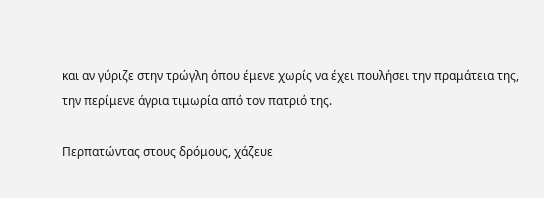και αν γύριζε στην τρώγλη όπου έμενε χωρίς να έχει πουλήσει την πραμάτεια της, την περίμενε άγρια τιμωρία από τον πατριό της.

Περπατώντας στους δρόμους, χάζευε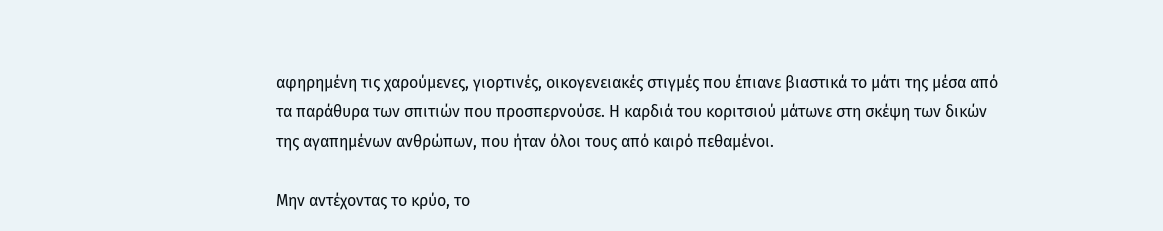αφηρημένη τις χαρούμενες, γιορτινές, οικογενειακές στιγμές που έπιανε βιαστικά το μάτι της μέσα από τα παράθυρα των σπιτιών που προσπερνούσε. Η καρδιά του κοριτσιού μάτωνε στη σκέψη των δικών της αγαπημένων ανθρώπων, που ήταν όλοι τους από καιρό πεθαμένοι.

Μην αντέχοντας το κρύο, το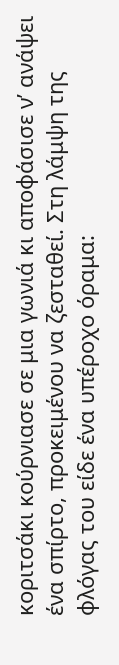κοριτσάκι κούρνιασε σε μια γωνιά κι αποφάσισε ν’ ανάψει ένα σπίρτο, προκειμένου να ζεσταθεί. Στη λάμψη της φλόγας του είδε ένα υπέροχο όραμα: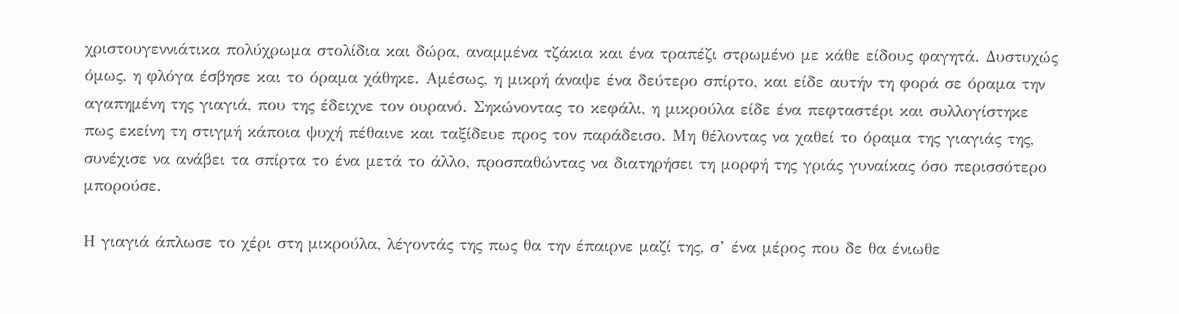χριστουγεννιάτικα πολύχρωμα στολίδια και δώρα, αναμμένα τζάκια και ένα τραπέζι στρωμένο με κάθε είδους φαγητά. Δυστυχώς όμως, η φλόγα έσβησε και το όραμα χάθηκε. Αμέσως, η μικρή άναψε ένα δεύτερο σπίρτο, και είδε αυτήν τη φορά σε όραμα την αγαπημένη της γιαγιά, που της έδειχνε τον ουρανό. Σηκώνοντας το κεφάλι, η μικρούλα είδε ένα πεφταστέρι και συλλογίστηκε πως εκείνη τη στιγμή κάποια ψυχή πέθαινε και ταξίδευε προς τον παράδεισο. Μη θέλοντας να χαθεί το όραμα της γιαγιάς της, συνέχισε να ανάβει τα σπίρτα το ένα μετά το άλλο, προσπαθώντας να διατηρήσει τη μορφή της γριάς γυναίκας όσο περισσότερο μπορούσε.

Η γιαγιά άπλωσε το χέρι στη μικρούλα, λέγοντάς της πως θα την έπαιρνε μαζί της, σ’ ένα μέρος που δε θα ένιωθε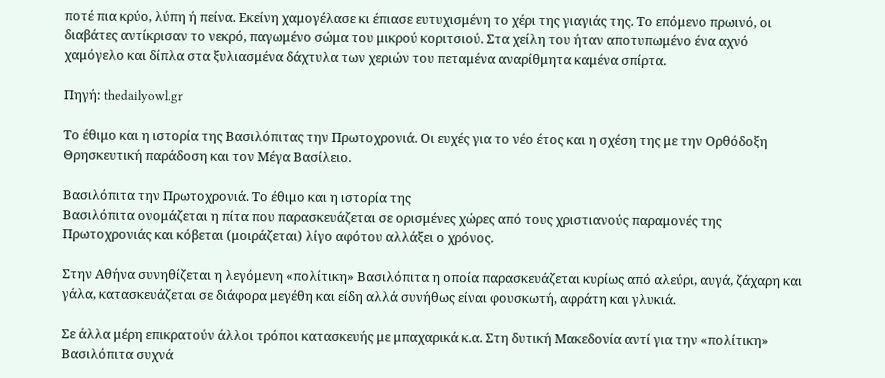ποτέ πια κρύο, λύπη ή πείνα. Εκείνη χαμογέλασε κι έπιασε ευτυχισμένη το χέρι της γιαγιάς της. Το επόμενο πρωινό, οι διαβάτες αντίκρισαν το νεκρό, παγωμένο σώμα του μικρού κοριτσιού. Στα χείλη του ήταν αποτυπωμένο ένα αχνό χαμόγελο και δίπλα στα ξυλιασμένα δάχτυλα των χεριών του πεταμένα αναρίθμητα καμένα σπίρτα.

Πηγή: thedailyowl.gr

Το έθιμο και η ιστορία της Βασιλόπιτας την Πρωτοχρονιά. Οι ευχές για το νέο έτος και η σχέση της με την Ορθόδοξη Θρησκευτική παράδοση και τον Μέγα Βασίλειο.

Βασιλόπιτα την Πρωτοχρονιά. Το έθιμο και η ιστορία της
Βασιλόπιτα ονομάζεται η πίτα που παρασκευάζεται σε ορισμένες χώρες από τους χριστιανούς παραμονές της Πρωτοχρονιάς και κόβεται (μοιράζεται) λίγο αφότου αλλάξει ο χρόνος.

Στην Αθήνα συνηθίζεται η λεγόμενη «πολίτικη» Βασιλόπιτα η οποία παρασκευάζεται κυρίως από αλεύρι, αυγά, ζάχαρη και γάλα, κατασκευάζεται σε διάφορα μεγέθη και είδη αλλά συνήθως είναι φουσκωτή, αφράτη και γλυκιά.

Σε άλλα μέρη επικρατούν άλλοι τρόποι κατασκευής με μπαχαρικά κ.α. Στη δυτική Μακεδονία αντί για την «πολίτικη» Βασιλόπιτα συχνά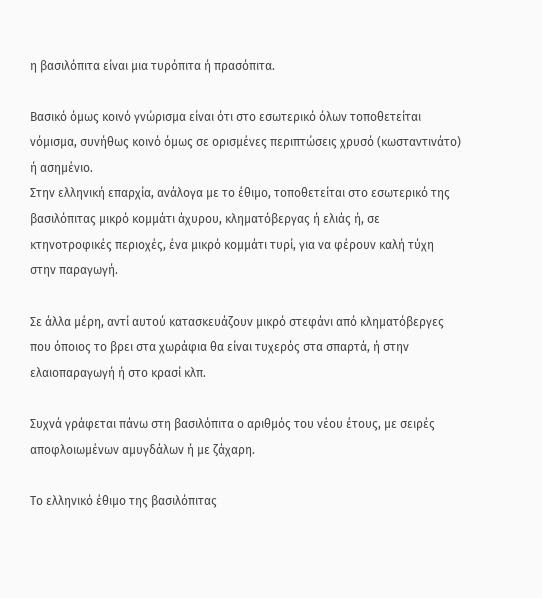η βασιλόπιτα είναι μια τυρόπιτα ή πρασόπιτα.

Βασικό όμως κοινό γνώρισμα είναι ότι στο εσωτερικό όλων τοποθετείται νόμισμα, συνήθως κοινό όμως σε ορισμένες περιπτώσεις χρυσό (κωσταντινάτο) ή ασημένιο.
Στην ελληνική επαρχία, ανάλογα με το έθιμο, τοποθετείται στο εσωτερικό της βασιλόπιτας μικρό κομμάτι άχυρου, κληματόβεργας ή ελιάς ή, σε κτηνοτροφικές περιοχές, ένα μικρό κομμάτι τυρί, για να φέρουν καλή τύχη στην παραγωγή.

Σε άλλα μέρη, αντί αυτού κατασκευάζουν μικρό στεφάνι από κληματόβεργες που όποιος το βρει στα χωράφια θα είναι τυχερός στα σπαρτά, ή στην ελαιοπαραγωγή ή στο κρασί κλπ.

Συχνά γράφεται πάνω στη βασιλόπιτα ο αριθμός του νέου έτους, με σειρές αποφλοιωμένων αμυγδάλων ή με ζάχαρη.

Το ελληνικό έθιμο της βασιλόπιτας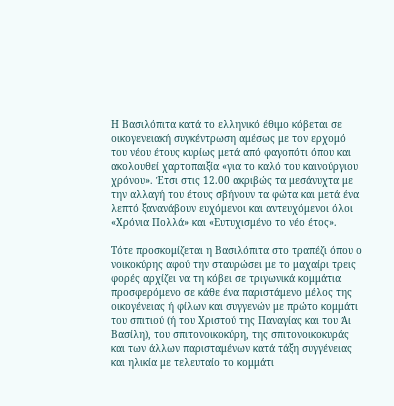Η Βασιλόπιτα κατά το ελληνικό έθιμο κόβεται σε οικογενειακή συγκέντρωση αμέσως με τον ερχομό του νέου έτους κυρίως μετά από φαγοπότι όπου και ακολουθεί χαρτοπαιξία «για το καλό του καινούργιου χρόνου». Έτσι στις 12.00 ακριβώς τα μεσάνυχτα με την αλλαγή του έτους σβήνουν τα φώτα και μετά ένα λεπτό ξανανάβουν ευχόμενοι και αντευχόμενοι όλοι «Χρόνια Πολλά» και «Ευτυχισμένο το νέο έτος».

Τότε προσκομίζεται η Βασιλόπιτα στο τραπέζι όπου ο νοικοκύρης αφού την σταυρώσει με το μαχαίρι τρεις φορές αρχίζει να τη κόβει σε τριγωνικά κομμάτια προσφερόμενο σε κάθε ένα παριστάμενο μέλος της οικογένειας ή φίλων και συγγενών με πρώτο κομμάτι του σπιτιού (ή του Χριστού της Παναγίας και του Άι Βασίλη), του σπιτονοικοκύρη, της σπιτονοικοκυράς και των άλλων παρισταμένων κατά τάξη συγγένειας και ηλικία με τελευταίο το κομμάτι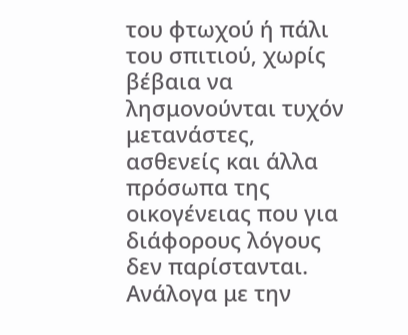του φτωχού ή πάλι του σπιτιού, χωρίς βέβαια να λησμονούνται τυχόν μετανάστες, ασθενείς και άλλα πρόσωπα της οικογένειας που για διάφορους λόγους δεν παρίστανται. Ανάλογα με την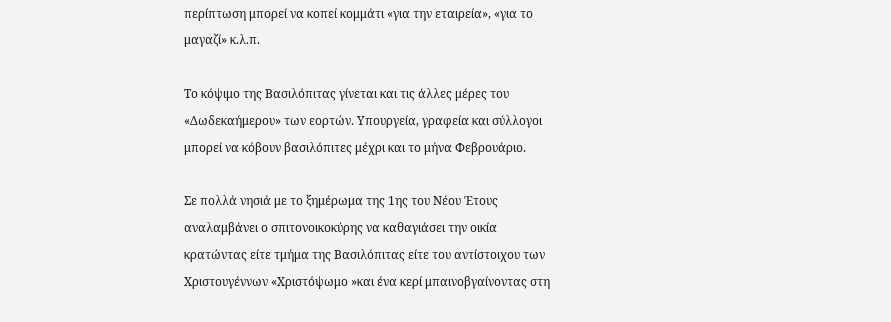περίπτωση μπορεί να κοπεί κομμάτι «για την εταιρεία», «για το μαγαζί» κ.λ.π.

Το κόψιμο της Βασιλόπιτας γίνεται και τις άλλες μέρες του «Δωδεκαήμερου» των εορτών. Υπουργεία, γραφεία και σύλλογοι μπορεί να κόβουν βασιλόπιτες μέχρι και το μήνα Φεβρουάριο.

Σε πολλά νησιά με το ξημέρωμα της 1ης του Νέου Έτους αναλαμβάνει ο σπιτονοικοκύρης να καθαγιάσει την οικία κρατώντας είτε τμήμα της Βασιλόπιτας είτε του αντίστοιχου των Χριστουγέννων «Χριστόψωμο »και ένα κερί μπαινοβγαίνοντας στη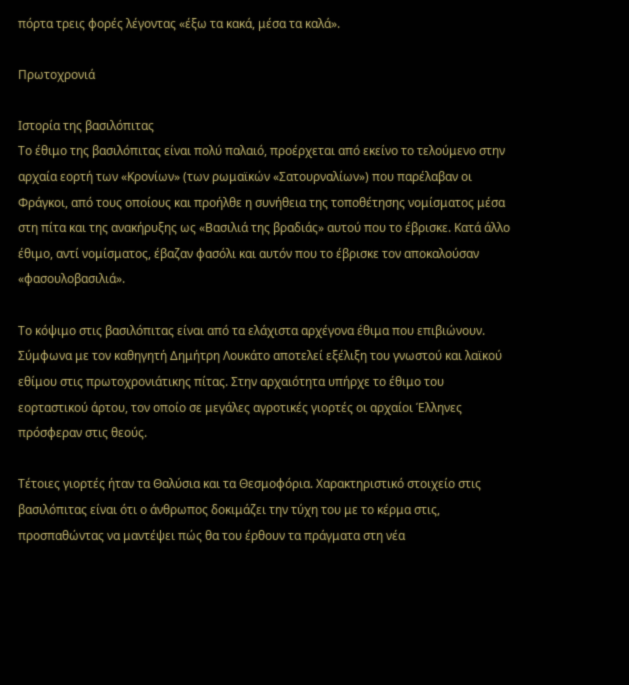πόρτα τρεις φορές λέγοντας «έξω τα κακά, μέσα τα καλά».

Πρωτοχρονιά

Ιστορία της βασιλόπιτας
Το έθιμο της βασιλόπιτας είναι πολύ παλαιό, προέρχεται από εκείνο το τελούμενο στην αρχαία εορτή των «Κρονίων» (των ρωμαϊκών «Σατουρναλίων») που παρέλαβαν οι Φράγκοι, από τους οποίους και προήλθε η συνήθεια της τοποθέτησης νομίσματος μέσα στη πίτα και της ανακήρυξης ως «Βασιλιά της βραδιάς» αυτού που το έβρισκε. Κατά άλλο έθιμο, αντί νομίσματος, έβαζαν φασόλι και αυτόν που το έβρισκε τον αποκαλούσαν «φασουλοβασιλιά».

Το κόψιμο στις βασιλόπιτας είναι από τα ελάχιστα αρχέγονα έθιμα που επιβιώνουν. Σύμφωνα με τον καθηγητή Δημήτρη Λουκάτο αποτελεί εξέλιξη του γνωστού και λαϊκού εθίμου στις πρωτοχρονιάτικης πίτας. Στην αρχαιότητα υπήρχε το έθιμο του εορταστικού άρτου, τον οποίο σε μεγάλες αγροτικές γιορτές οι αρχαίοι Έλληνες πρόσφεραν στις θεούς.

Τέτοιες γιορτές ήταν τα Θαλύσια και τα Θεσμοφόρια. Χαρακτηριστικό στοιχείο στις βασιλόπιτας είναι ότι ο άνθρωπος δοκιμάζει την τύχη του με το κέρμα στις, προσπαθώντας να μαντέψει πώς θα του έρθουν τα πράγματα στη νέα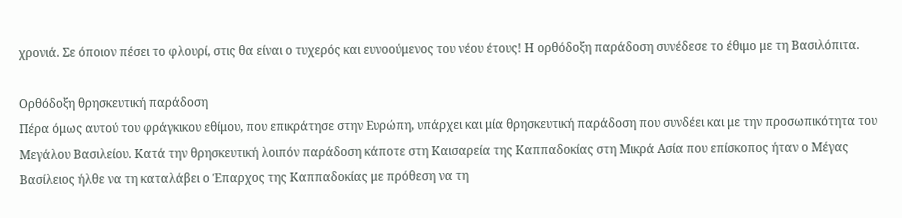χρονιά. Σε όποιον πέσει το φλουρί, στις θα είναι ο τυχερός και ευνοούμενος του νέου έτους! Η ορθόδοξη παράδοση συνέδεσε το έθιμο με τη Βασιλόπιτα.

Ορθόδοξη θρησκευτική παράδοση
Πέρα όμως αυτού του φράγκικου εθίμου, που επικράτησε στην Ευρώπη, υπάρχει και μία θρησκευτική παράδοση που συνδέει και με την προσωπικότητα του Μεγάλου Βασιλείου. Κατά την θρησκευτική λοιπόν παράδοση κάποτε στη Καισαρεία της Καππαδοκίας στη Μικρά Ασία που επίσκοπος ήταν ο Μέγας Βασίλειος ήλθε να τη καταλάβει ο Έπαρχος της Καππαδοκίας με πρόθεση να τη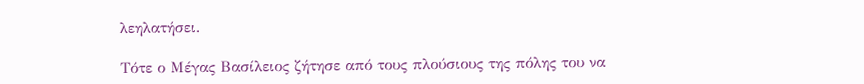λεηλατήσει.

Τότε ο Μέγας Βασίλειος ζήτησε από τους πλούσιους της πόλης του να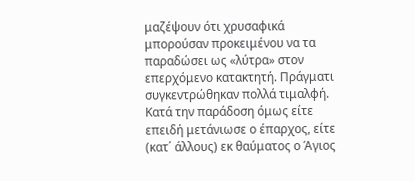μαζέψουν ότι χρυσαφικά μπορούσαν προκειμένου να τα παραδώσει ως «λύτρα» στον επερχόμενο κατακτητή. Πράγματι συγκεντρώθηκαν πολλά τιμαλφή. Κατά την παράδοση όμως είτε επειδή μετάνιωσε ο έπαρχος, είτε (κατ΄ άλλους) εκ θαύματος ο Άγιος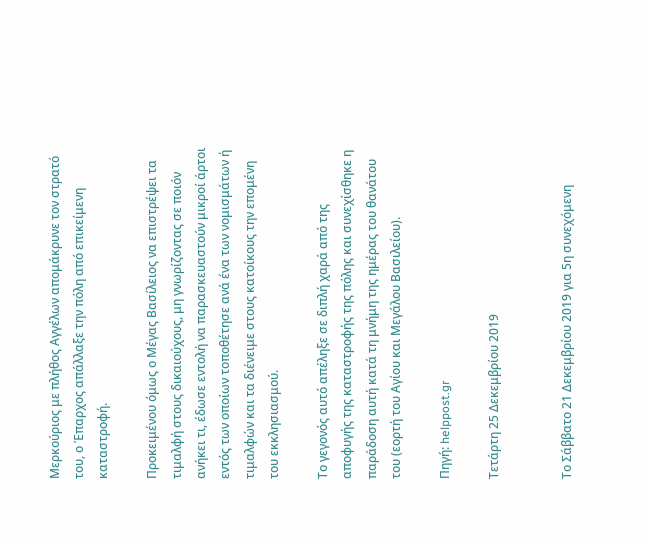Μερκούριος με πλήθος Αγγέλων απομάκρυνε τον στρατό του, ο Έπαρχος απάλλαξε την πόλη από επικείμενη καταστροφή.

Προκειμένου όμως ο Μέγας Βασίλειος να επιστρέψει τα τιμαλφή στους δικαιούχους, μη γνωρίζοντας σε ποιόν ανήκει τι, έδωσε εντολή να παρασκευαστούν μικροί άρτοι εντός των οποίων τοποθέτησε ανά ένα των νομισμάτων ή τιμαλφών και τα διένειμε στους κατοίκους την επομένη του εκκλησιασμού.

Το γεγονός αυτό απέληξε σε διπλή χαρά από της αποφυγής της καταστροφής της πόλης και συνεχίσθηκε η παράδοση αυτή κατά τη μνήμη της ημέρας του θανάτου του (εορτή του Αγίου και Μεγάλου Βασιλείου).

Πηγή: helppost.gr

Τετάρτη 25 Δεκεμβρίου 2019


Το Σάββατο 21 Δεκεμβρίου 2019 για 5η συνεχόμενη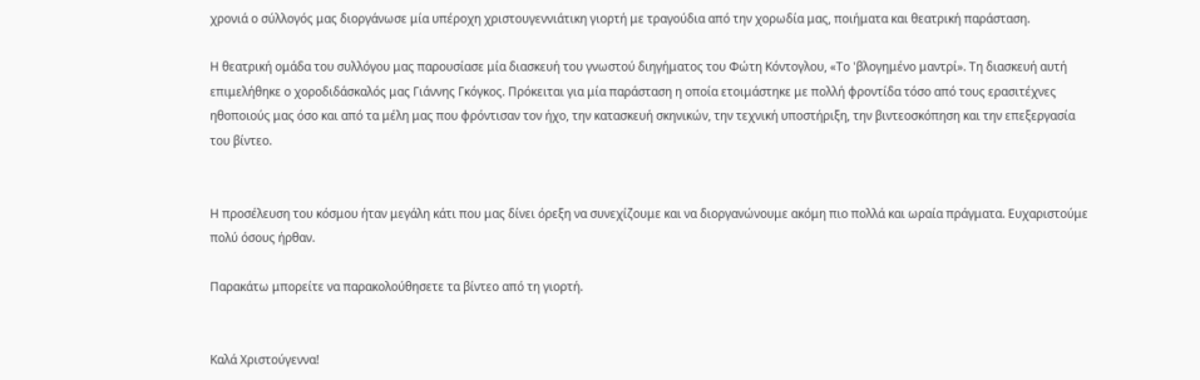χρονιά ο σύλλογός μας διοργάνωσε μία υπέροχη χριστουγεννιάτικη γιορτή με τραγούδια από την χορωδία μας, ποιήματα και θεατρική παράσταση.

Η θεατρική ομάδα του συλλόγου μας παρουσίασε μία διασκευή του γνωστού διηγήματος του Φώτη Κόντογλου, «Το 'βλογημένο μαντρί». Τη διασκευή αυτή επιμελήθηκε ο χοροδιδάσκαλός μας Γιάννης Γκόγκος. Πρόκειται για μία παράσταση η οποία ετοιμάστηκε με πολλή φροντίδα τόσο από τους ερασιτέχνες ηθοποιούς μας όσο και από τα μέλη μας που φρόντισαν τον ήχο, την κατασκευή σκηνικών, την τεχνική υποστήριξη, την βιντεοσκόπηση και την επεξεργασία του βίντεο.


Η προσέλευση του κόσμου ήταν μεγάλη κάτι που μας δίνει όρεξη να συνεχίζουμε και να διοργανώνουμε ακόμη πιο πολλά και ωραία πράγματα. Ευχαριστούμε πολύ όσους ήρθαν.

Παρακάτω μπορείτε να παρακολούθησετε τα βίντεο από τη γιορτή.


Καλά Χριστούγεννα!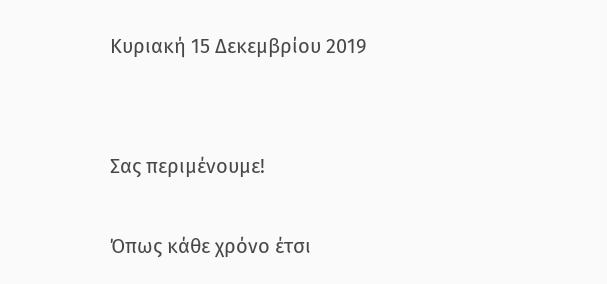Κυριακή 15 Δεκεμβρίου 2019


Σας περιμένουμε!

Όπως κάθε χρόνο έτσι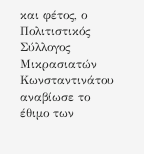και φέτος, ο Πολιτιστικός Σύλλογος Μικρασιατών Κωνσταντινάτου αναβίωσε το  έθιμο των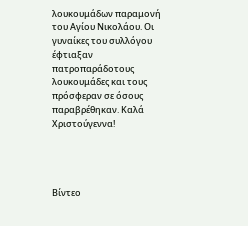λουκουμάδων παραμονή του Αγίου Νικολάου. Οι γυναίκες του συλλόγου έφτιαξαν πατροπαράδοτους λουκουμάδες και τους πρόσφεραν σε όσους παραβρέθηκαν. Καλά Χριστούγεννα!




Βίντεο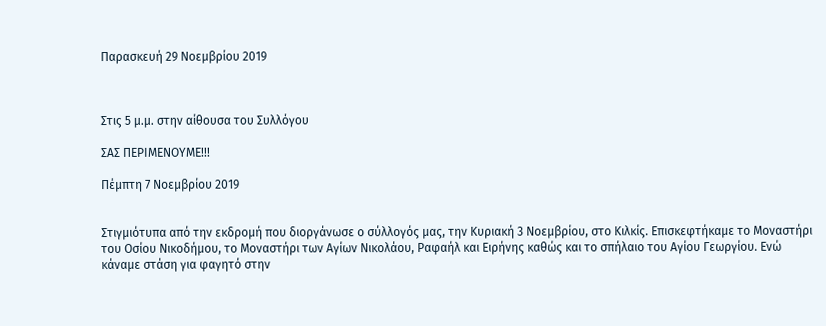Παρασκευή 29 Νοεμβρίου 2019



Στις 5 μ.μ. στην αίθουσα του Συλλόγου

ΣΑΣ ΠΕΡΙΜΕΝΟΥΜΕ!!!

Πέμπτη 7 Νοεμβρίου 2019


Στιγμιότυπα από την εκδρομή που διοργάνωσε ο σύλλογός μας, την Κυριακή 3 Νοεμβρίου, στο Κιλκίς. Επισκεφτήκαμε το Μοναστήρι του Οσίου Νικοδήμου, το Μοναστήρι των Αγίων Νικολάου, Ραφαήλ και Ειρήνης καθώς και το σπήλαιο του Αγίου Γεωργίου. Ενώ κάναμε στάση για φαγητό στην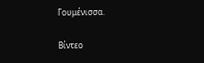Γουμένισσα.

Βίντεο